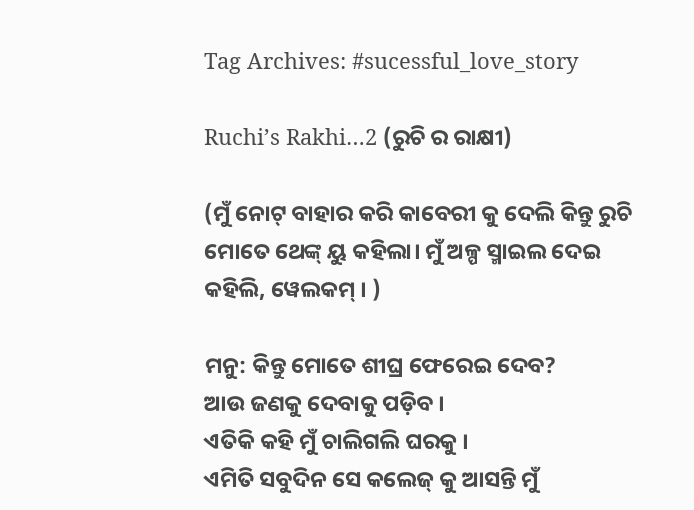Tag Archives: #sucessful_love_story

Ruchi’s Rakhi…2 (ରୁଚି ର ରାକ୍ଷୀ)

(ମୁଁ ନୋଟ୍ ବାହାର କରି କାବେରୀ କୁ ଦେଲି କିନ୍ତୁ ରୁଚି ମୋତେ ଥେଙ୍କ୍ ୟୁ କହିଲା। ମୁଁ ଅଳ୍ପ ସ୍ମାଇଲ ଦେଇ କହିଲି, ୱେଲକମ୍ । )

ମନୁ: କିନ୍ତୁ ମୋତେ ଶୀଘ୍ର ଫେରେଇ ଦେବ?
ଆଉ ଜଣକୁ ଦେବାକୁ ପଡ଼ିବ ।
ଏତିକି କହି ମୁଁ ଚାଲିଗଲି ଘରକୁ ।
ଏମିତି ସବୁଦିନ ସେ କଲେଜ୍ କୁ ଆସନ୍ତି ମୁଁ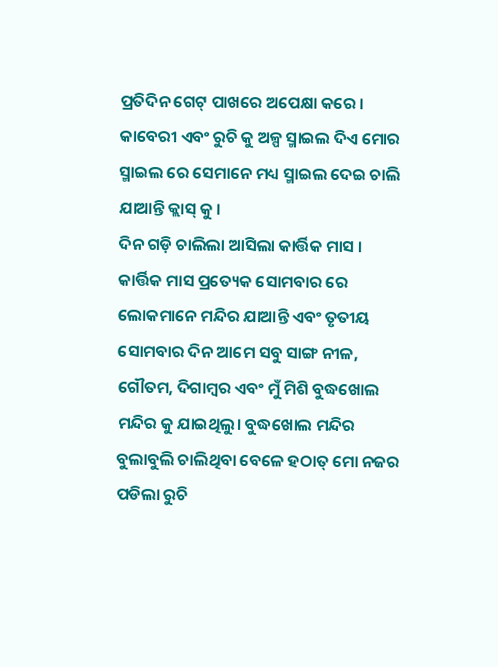ପ୍ରତିଦିନ ଗେଟ୍ ପାଖରେ ଅପେକ୍ଷା କରେ । କାବେରୀ ଏବଂ ରୁଚି କୁ ଅଳ୍ପ ସ୍ମାଇଲ ଦିଏ ମୋର ସ୍ମାଇଲ ରେ ସେମାନେ ମଧ୍ୟ ସ୍ମାଇଲ ଦେଇ ଚାଲି ଯାଆନ୍ତି କ୍ଲାସ୍ କୁ ।
ଦିନ ଗଡ଼ି ଚାଲିଲା ଆସିଲା କାର୍ତ୍ତିକ ମାସ । କାର୍ତ୍ତିକ ମାସ ପ୍ରତ୍ୟେକ ସୋମବାର ରେ ଲୋକମାନେ ମନ୍ଦିର ଯାଆନ୍ତି ଏବଂ ତୃତୀୟ ସୋମବାର ଦିନ ଆମେ ସବୁ ସାଙ୍ଗ ନୀଳ, ଗୌତମ, ଦିଗାମ୍ବର ଏବଂ ମୁଁ ମିଶି ବୁଦ୍ଧଖୋଲ ମନ୍ଦିର କୁ ଯାଇଥିଲୁ। ବୁଦ୍ଧଖୋଲ ମନ୍ଦିର ବୁଲାବୁଲି ଚାଲିଥିବା ବେଳେ ହଠାତ୍ ମୋ ନଜର ପଡିଲା ରୁଚି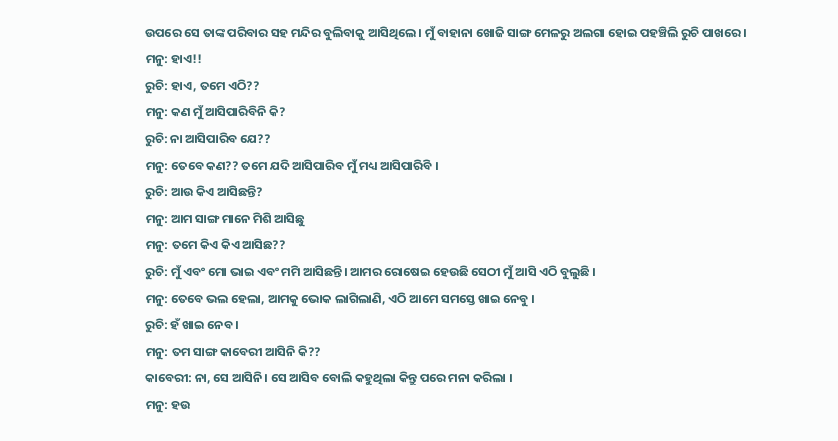ଉପରେ ସେ ତାଙ୍କ ପରିବାର ସହ ମନ୍ଦିର ବୁଲିବାକୁ ଆସିଥିଲେ । ମୁଁ ବାହାନା ଖୋଜି ସାଙ୍ଗ ମେଳରୁ ଅଲଗା ହୋଇ ପହଞ୍ଚିଲି ରୁଚି ପାଖରେ ।
ମନୁ: ହାଏ!!
ରୁଚି: ହାଏ, ତମେ ଏଠି??
ମନୁ: କଣ ମୁଁ ଆସିପାରିବିନି କି?
ରୁଚି: ନା ଆସିପାରିବ ଯେ??
ମନୁ: ତେବେ କଣ?? ତମେ ଯଦି ଆସିପାରିବ ମୁଁ ମଧ୍ୟ ଆସିପାରିବି ।
ରୁଚି: ଆଉ କିଏ ଆସିଛନ୍ତି?
ମନୁ: ଆମ ସାଙ୍ଗ ମାନେ ମିଶି ଆସିଛୁ
ମନୁ: ତମେ କିଏ କିଏ ଆସିଛ??
ରୁଚି: ମୁଁ ଏବଂ ମୋ ଭାଇ ଏବଂ ମମି ଆସିଛନ୍ତି। ଆମର ରୋଷେଇ ହେଉଛି ସେଠୀ ମୁଁ ଆସି ଏଠି ବୁଲୁଛି ।
ମନୁ: ତେବେ ଭଲ ହେଲା, ଆମକୁ ଭୋକ ଲାଗିଲାଣି, ଏଠି ଆମେ ସମସ୍ତେ ଖାଇ ନେବୁ ।
ରୁଚି: ହଁ ଖାଇ ନେବ ।
ମନୁ: ତମ ସାଙ୍ଗ କାବେରୀ ଆସିନି କି??
କାବେରୀ: ନା, ସେ ଆସିନି। ସେ ଆସିବ ବୋଲି କହୁଥିଲା କିନ୍ତୁ ପରେ ମନା କରିଲା ।
ମନୁ: ହଉ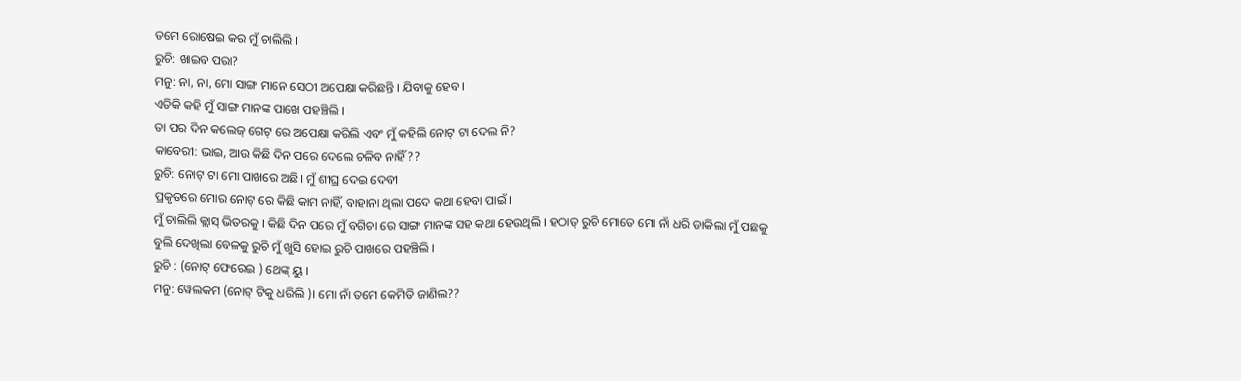ତମେ ରୋଷେଇ କର ମୁଁ ଚାଲିଲି ।
ରୁଚି: ଖାଇବ ପରା?
ମନୁ: ନା, ନା, ମୋ ସାଙ୍ଗ ମାନେ ସେଠୀ ଅପେକ୍ଷା କରିଛନ୍ତି । ଯିବାକୁ ହେବ ।
ଏତିକି କହି ମୁଁ ସାଙ୍ଗ ମାନଙ୍କ ପାଖେ ପହଞ୍ଚିଲି ।
ତା ପର ଦିନ କଲେଜ୍ ଗେଟ୍ ରେ ଅପେକ୍ଷା କରିଲି ଏବଂ ମୁଁ କହିଲି ନୋଟ୍ ଟା ଦେଲ ନି?
କାବେରୀ: ଭାଇ, ଆଉ କିଛି ଦିନ ପରେ ଦେଲେ ଚଳିବ ନାହିଁ??
ରୁଚି: ନୋଟ୍ ଟା ମୋ ପାଖରେ ଅଛି। ମୁଁ ଶୀଘ୍ର ଦେଇ ଦେବୀ
ପ୍ରକୃତରେ ମୋର ନୋଟ୍ ରେ କିଛି କାମ ନାହିଁ, ବାହାନା ଥିଲା ପଦେ କଥା ହେବା ପାଇଁ ।
ମୁଁ ଚାଲିଲି କ୍ଲାସ୍ ଭିତରକୁ । କିଛି ଦିନ ପରେ ମୁଁ ବଗିଚା ରେ ସାଙ୍ଗ ମାନଙ୍କ ସହ କଥା ହେଉଥିଲି । ହଠାତ୍ ରୁଚି ମୋତେ ମୋ ନାଁ ଧରି ଡାକିଲା ମୁଁ ପଛକୁ ବୁଲି ଦେଖିଲା ବେଳକୁ ରୁଚି ମୁଁ ଖୁସି ହୋଇ ରୁଚି ପାଖରେ ପହଞ୍ଚିଲି ।
ରୁଚି : (ନୋଟ୍ ଫେରେଇ ) ଥେଙ୍କ୍ ୟୁ ।
ମନୁ: ୱେଲକମ (ନୋଟ୍ ଟିକୁ ଧରିଲି )। ମୋ ନାଁ ତମେ କେମିତି ଜାଣିଲ??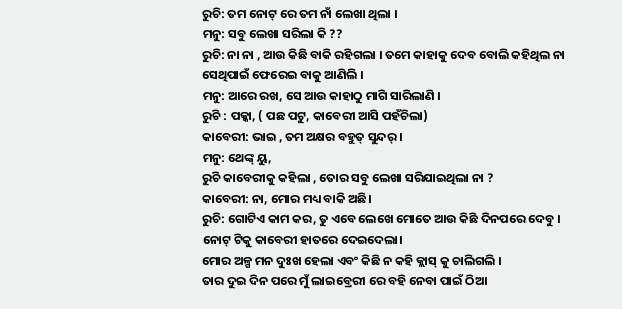ରୁଚି: ତମ ନୋଟ୍ ରେ ତମ ନାଁ ଲେଖା ଥିଲା ।
ମନୁ: ସବୁ ଲେଖା ସରିଲା କି ??
ରୁଚି: ନା ନା , ଆଉ କିଛି ବାକି ରହିଗଲା । ତମେ କାହାକୁ ଦେବ ବୋଲି କହିଥିଲ ନା ସେଥିପାଇଁ ଫେରେଇ ବାକୁ ଆଣିଲି ।
ମନୁ: ଆରେ ରଖ, ସେ ଆଉ କାହାଠୁ ମାଗି ସାରିଲାଣି ।
ରୁଚି : ପକ୍କା, ( ପଛ ପଟୁ, କାବେରୀ ଆସି ପହଁଚିଲା)
କାବେରୀ: ଭାଇ , ତମ ଅକ୍ଷର ବହୁତ୍ ସୁନ୍ଦର୍ ।
ମନୁ: ଥେଙ୍କ୍ ୟୁ,
ରୁଚି କାବେରୀକୁ କହିଲା , ତୋର ସବୁ ଲେଖା ସରିଯାଇଥିଲା ନା ?
କାବେରୀ: ନା, ମୋର ମଧ୍ୟ ବାକି ଅଛି।
ରୁଚି: ଗୋଟିଏ କାମ କର, ତୁ ଏବେ ଲେଖେ ମୋତେ ଆଉ କିଛି ଦିନପରେ ଦେବୁ ।
ନୋଟ୍ ଟିକୁ କାବେରୀ ହାତରେ ଦେଇଦେଲା।
ମୋର ଅଳ୍ପ ମନ ଦୁଃଖ ହେଲା ଏବଂ କିଛି ନ କହି କ୍ଲାସ୍ କୁ ଚାଲିଗଲି ।
ତାର ଦୁଇ ଦିନ ପରେ ମୁଁ ଲାଇବ୍ରେରୀ ରେ ବହି ନେବା ପାଇଁ ଠିଆ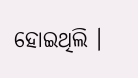ହୋଇଥିଲି ।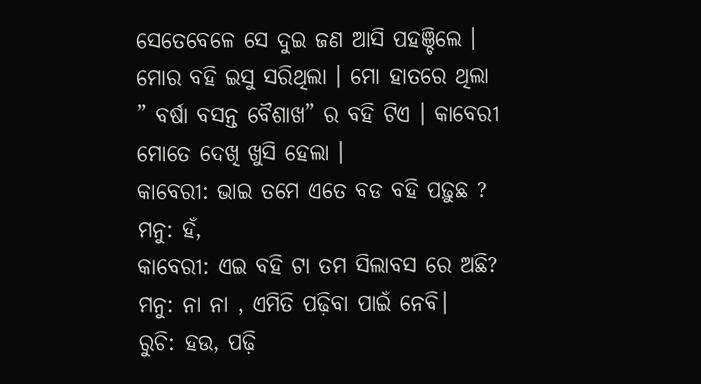ସେତେବେଳେ ସେ ଦୁଇ ଜଣ ଆସି ପହଞ୍ଚିଲେ । ମୋର ବହି ଇସୁ ସରିଥିଲା । ମୋ ହାତରେ ଥିଲା ” ବର୍ଷା ବସନ୍ତ ବୈଶାଖ” ର ବହି ଟିଏ । କାବେରୀ ମୋତେ ଦେଖି ଖୁସି ହେଲା ।
କାବେରୀ: ଭାଇ ତମେ ଏତେ ବଡ ବହି ପଢ଼ୁଛ ?
ମନୁ: ହଁ,
କାବେରୀ: ଏଇ ବହି ଟା ତମ ସିଲାବସ ରେ ଅଛି?
ମନୁ: ନା ନା , ଏମିତି ପଢ଼ିବା ପାଇଁ ନେବି।
ରୁଚି: ହଉ, ପଢ଼ି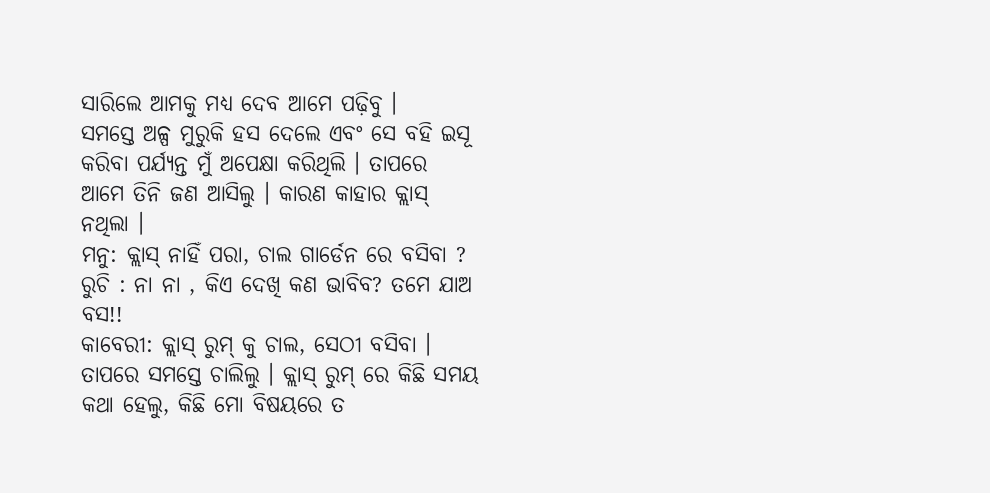ସାରିଲେ ଆମକୁ ମଧ୍ୟ ଦେବ ଆମେ ପଢ଼ିବୁ ।
ସମସ୍ତେ ଅଳ୍ପ ମୁରୁକି ହସ ଦେଲେ ଏବଂ ସେ ବହି ଇସୂ କରିବା ପର୍ଯ୍ୟନ୍ତ ମୁଁ ଅପେକ୍ଷା କରିଥିଲି । ତାପରେ ଆମେ ତିନି ଜଣ ଆସିଲୁ । କାରଣ କାହାର କ୍ଲାସ୍ ନଥିଲା ।
ମନୁ: କ୍ଲାସ୍ ନାହିଁ ପରା, ଚାଲ ଗାର୍ଡେନ ରେ ବସିବା ?
ରୁଚି : ନା ନା , କିଏ ଦେଖି କଣ ଭାବିବ? ତମେ ଯାଅ ବସ!!
କାବେରୀ: କ୍ଲାସ୍ ରୁମ୍ କୁ ଚାଲ, ସେଠୀ ବସିବା ।
ତାପରେ ସମସ୍ତେ ଚାଲିଲୁ । କ୍ଲାସ୍ ରୁମ୍ ରେ କିଛି ସମୟ କଥା ହେଲୁ, କିଛି ମୋ ବିଷୟରେ ତ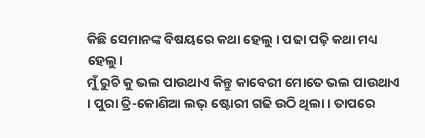କିଛି ସେମାନଙ୍କ ବିଷୟରେ କଥା ହେଲୁ । ପଢା ପଢ଼ି କଥା ମଧ୍ୟ ହେଲୁ।
ମୁଁ ରୁଚି କୁ ଭଲ ପାଉଥାଏ କିନ୍ତୁ କାବେରୀ ମୋତେ ଭଲ ପାଉଥାଏ । ପୁରା ତ୍ରି-କୋଣିଆ ଲଭ୍ ଷ୍ଟୋରୀ ଗଢି ଉଠି ଥିଲା । ତାପରେ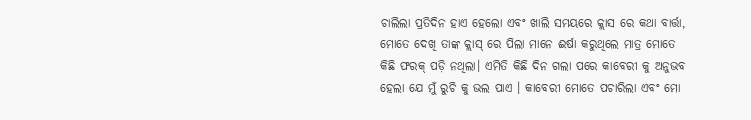ଚାଲିଲା ପ୍ରତିଦିନ ହାଏ ହେଲୋ ଏବଂ ଖାଲି ସମୟରେ କ୍ଲାସ ରେ କଥା ବାର୍ତ୍ତା, ମୋତେ ଦେଖି ତାଙ୍କ କ୍ଲାସ୍ ରେ ପିଲା ମାନେ ଈର୍ଷା କରୁଥିଲେ ମାତ୍ର ମୋତେ କିଛି ଫରକ୍ ପଡ଼ି ନଥିଲା। ଏମିତି କିଛି ଦିନ ଗଲା ପରେ କାବେରୀ କୁ ଅନୁଭବ ହେଲା ଯେ ମୁଁ ରୁଚି କୁ ଭଲ ପାଏ । କାବେରୀ ମୋତେ ପଚାରିଲା ଏବଂ ମୋ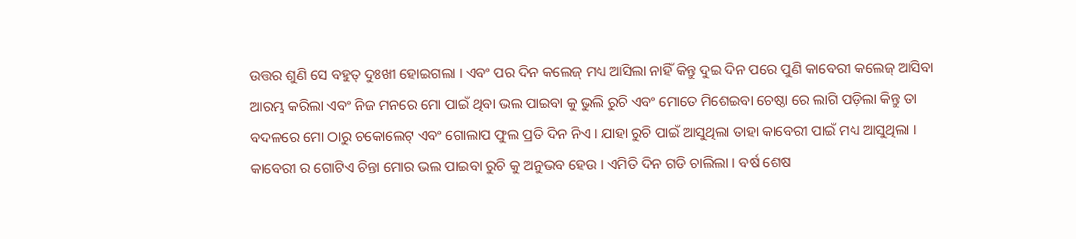ଉତ୍ତର ଶୁଣି ସେ ବହୁତ୍ ଦୁଃଖୀ ହୋଇଗଲା । ଏବଂ ପର ଦିନ କଲେଜ୍ ମଧ୍ୟ ଆସିଲା ନାହିଁ କିନ୍ତୁ ଦୁଇ ଦିନ ପରେ ପୁଣି କାବେରୀ କଲେଜ୍ ଆସିବା ଆରମ୍ଭ କରିଲା ଏବଂ ନିଜ ମନରେ ମୋ ପାଇଁ ଥିବା ଭଲ ପାଇବା କୁ ଭୁଲି ରୁଚି ଏବଂ ମୋତେ ମିଶେଇବା ଚେଷ୍ଠା ରେ ଲାଗି ପଡ଼ିଲା କିନ୍ତୁ ତା ବଦଳରେ ମୋ ଠାରୁ ଚକୋଲେଟ୍ ଏବଂ ଗୋଲାପ ଫୁଲ ପ୍ରତି ଦିନ ନିଏ । ଯାହା ରୁଚି ପାଇଁ ଆସୁଥିଲା ତାହା କାବେରୀ ପାଇଁ ମଧ୍ୟ ଆସୁଥିଲା । କାବେରୀ ର ଗୋଟିଏ ଚିନ୍ତା ମୋର ଭଲ ପାଇବା ରୁଚି କୁ ଅନୁଭବ ହେଉ । ଏମିତି ଦିନ ଗଡି ଚାଲିଲା । ବର୍ଷ ଶେଷ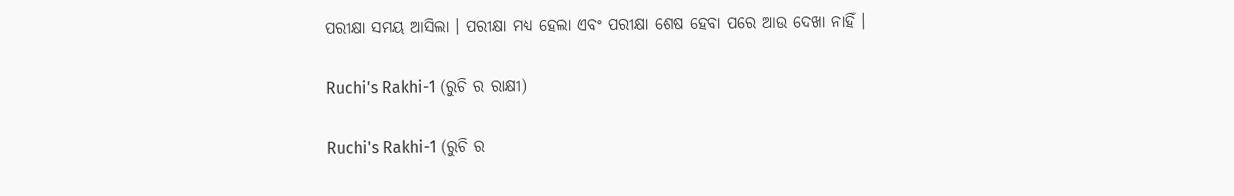ପରୀକ୍ଷା ସମୟ ଆସିଲା । ପରୀକ୍ଷା ମଧ୍ୟ ହେଲା ଏବଂ ପରୀକ୍ଷା ଶେଷ ହେବା ପରେ ଆଉ ଦେଖା ନାହିଁ ।

Ruchi's Rakhi-1 (ରୁଚି ର ରାକ୍ଷୀ)

Ruchi's Rakhi-1 (ରୁଚି ର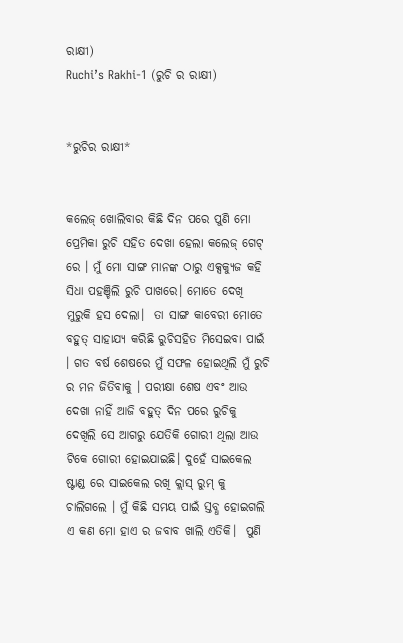ରାକ୍ଷୀ)
Ruchi’s Rakhi-1 (ରୁଚି ର ରାକ୍ଷୀ)


*ରୁଚିର ରାକ୍ଷୀ*


କଲେଜ୍ ଖୋଲିବାର କିଛି ଦିନ ପରେ ପୁଣି ମୋ ପ୍ରେମିକା ରୁଚି ସହିତ ଦେଖା ହେଲା କଲେଜ୍ ଗେଟ୍ ରେ । ମୁଁ ମୋ ସାଙ୍ଗ ମାନଙ୍କ ଠାରୁ ଏକ୍ସକ୍ୟୁଜ କହି ସିଧା ପହଞ୍ଚିଲି ରୁଚି ପାଖରେ। ମୋତେ ଦେଖି ମୁରୁକି ହସ ଦେଲା।  ତା ସାଙ୍ଗ କାବେରୀ ମୋତେ ବହୁତ୍ ସାହାଯ୍ୟ କରିଛି ରୁଚିସହିତ ମିସେଇବା ପାଇଁ । ଗତ ବର୍ଷ ଶେଷରେ ମୁଁ ସଫଳ ହୋଇଥିଲି ମୁଁ ରୁଚି ର ମନ ଜିତିବାକୁ । ପରୀକ୍ଷା ଶେଷ ଏବଂ ଆଉ ଦେଖା ନାହିଁ ଆଜି ବହୁତ୍ ଦିନ ପରେ ରୁଚିକୁ ଦେଖିଲି ସେ ଆଗରୁ ଯେତିକି ଗୋରୀ ଥିଲା ଆଉ ଟିକେ ଗୋରୀ ହୋଇଯାଇଛି। ଦୁହେଁ ସାଇକେଲ ଷ୍ଟାଣ୍ଡ ରେ ସାଇକେଲ ରଖି କ୍ଲାସ୍ ରୁମ୍ କୁ ଚାଲିଗଲେ । ମୁଁ କିଛି ସମୟ ପାଇଁ ସ୍ତବ୍ଧ ହୋଇଗଲି ଏ କଣ ମୋ ହାଏ ର ଜବାବ ଖାଲି ଏତିକି।  ପୁଣି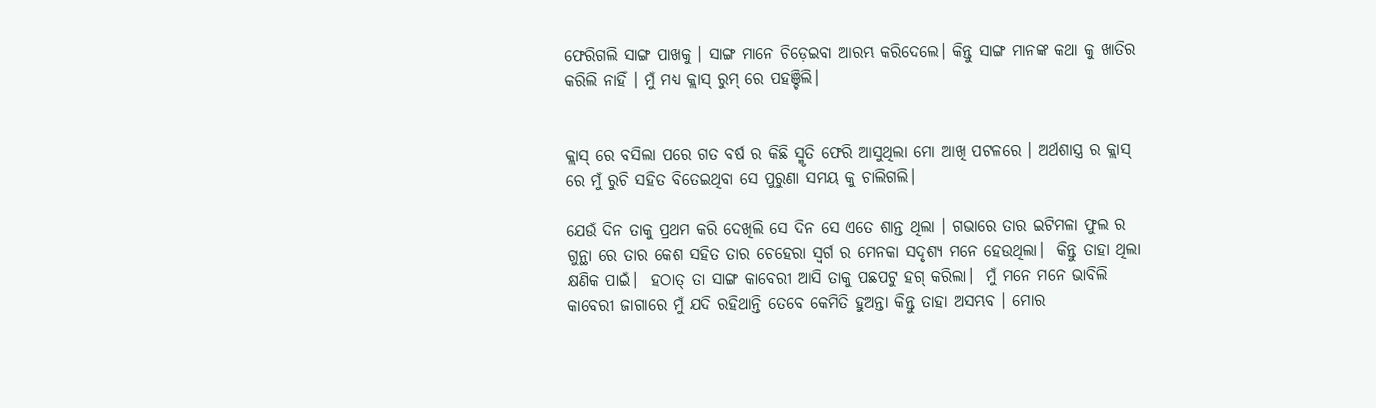ଫେରିଗଲି ସାଙ୍ଗ ପାଖକୁ । ସାଙ୍ଗ ମାନେ ଚିଡ଼େଇବା ଆରମ୍ଭ କରିଦେଲେ। କିନ୍ତୁ ସାଙ୍ଗ ମାନଙ୍କ କଥା କୁ ଖାତିର କରିଲି ନାହିଁ । ମୁଁ ମଧ୍ୟ କ୍ଲାସ୍ ରୁମ୍ ରେ ପହଞ୍ଚିଲି।


କ୍ଲାସ୍ ରେ ବସିଲା ପରେ ଗତ ବର୍ଷ ର କିଛି ସ୍ମୃତି ଫେରି ଆସୁଥିଲା ମୋ ଆଖି ପଟଳରେ । ଅର୍ଥଶାସ୍ତ୍ର ର କ୍ଲାସ୍ ରେ ମୁଁ ରୁଚି ସହିତ ବିତେଇଥିବା ସେ ପୁରୁଣା ସମୟ କୁ ଚାଲିଗଲି।

ଯେଉଁ ଦିନ ତାକୁ ପ୍ରଥମ କରି ଦେଖିଲି ସେ ଦିନ ସେ ଏତେ ଶାନ୍ତ ଥିଲା । ଗଭାରେ ତାର ଇଟିମଳା ଫୁଲ ର ଗୁନ୍ଥା ରେ ତାର କେଶ ସହିତ ତାର ଚେହେରା ସ୍ବର୍ଗ ର ମେନକା ସଦୃଶ୍ୟ ମନେ ହେଉଥିଲା।  କିନ୍ତୁ ତାହା ଥିଲା କ୍ଷଣିକ ପାଇଁ।  ହଠାତ୍ ତା ସାଙ୍ଗ କାବେରୀ ଆସି ତାକୁ ପଛପଟୁ ହଗ୍ କରିଲା।  ମୁଁ ମନେ ମନେ ଭାବିଲି କାବେରୀ ଜାଗାରେ ମୁଁ ଯଦି ରହିଥାନ୍ତି ତେବେ କେମିତି ହୁଅନ୍ତା କିନ୍ତୁ ତାହା ଅସମ୍ଭବ । ମୋର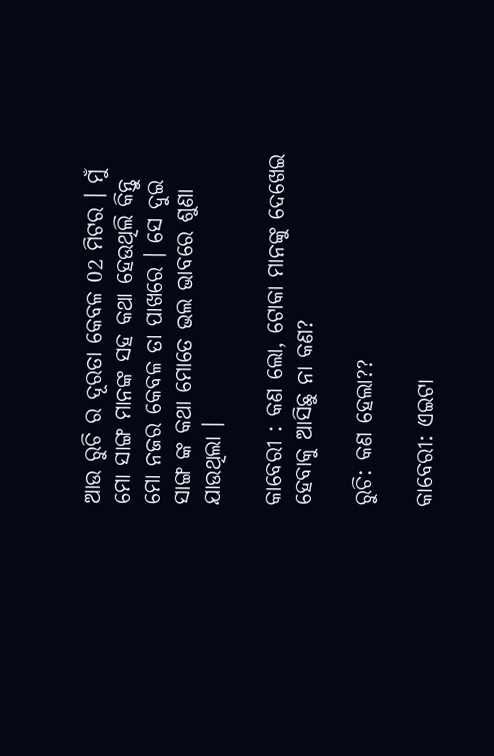ଆଉ ରୁଚି ର ଦୂରତା କେବଳ 02 ମିଟର । ମୁଁ ମୋ ସାଙ୍ଗ ମାନଙ୍କ ସହ କଥା ହେଉଥିଲି କିନ୍ତୁ ମୋ ନଜର କେବଳ ତା ପାଖରେ । ସେ ଦୁଇ ସାଙ୍ଗ ଙ୍କ କଥା ମୋତେ ଭଲ ଭାବରେ ଶୁଣା ଯାଉଥିଲା ।

କାବେରୀ : କଣ ଲୋ, ଟୋକା ମାନଙ୍କୁ ଦେଖେଇ ହେବାକୁ ଆସିଛୁ ନା କଣ?

ରୁଚି: କଣ ହେଲା??

କାବେରୀ: ଏଇଟା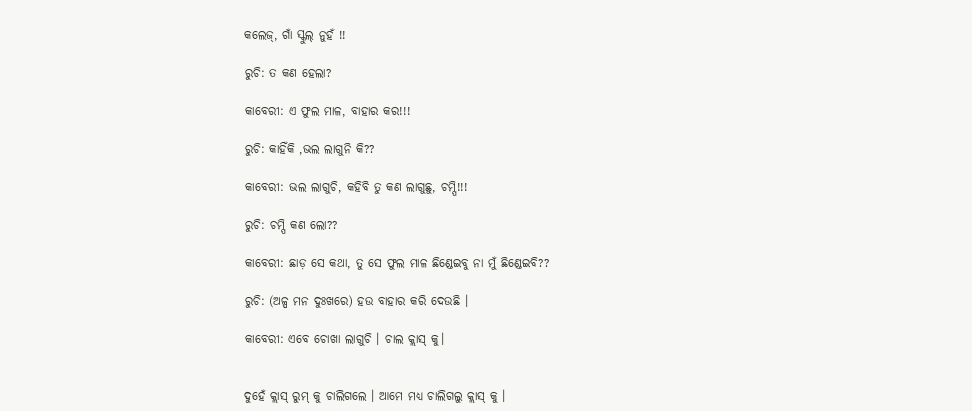କଲେଜ୍, ଗାଁ ସ୍କୁଲ୍ ନୁହଁ !!

ରୁଚି: ତ କଣ ହେଲା?

କାବେରୀ: ଏ ଫୁଲ ମାଳ, ବାହାର କର!!!

ରୁଚି: କାହିଁକି ,ଭଲ ଲାଗୁନି କି??

କାବେରୀ: ଭଲ ଲାଗୁଚି, କହିବି ତୁ କଣ ଲାଗୁଛୁ, ଚମ୍ପି!!!

ରୁଚି: ଚମ୍ପି କଣ ଲୋ??

କାବେରୀ: ଛାଡ଼ ସେ କଥା, ତୁ ସେ ଫୁଲ ମାଳ ଛିଣ୍ଡେଇବୁ ନା ମୁଁ ଛିଣ୍ଡେଇବି??

ରୁଚି: (ଅଳ୍ପ ମନ ଦୁଃଖରେ) ହଉ ବାହାର କରି ଦେଉଛି ।

କାବେରୀ: ଏବେ ଚୋଖା ଲାଗୁଚି । ଚାଲ କ୍ଲାସ୍ କୁ।


ଦୁହେଁ କ୍ଲାସ୍ ରୁମ୍ କୁ ଚାଲିଗଲେ । ଆମେ ମଧ୍ୟ ଚାଲିଗଲୁ କ୍ଲାସ୍ କୁ ।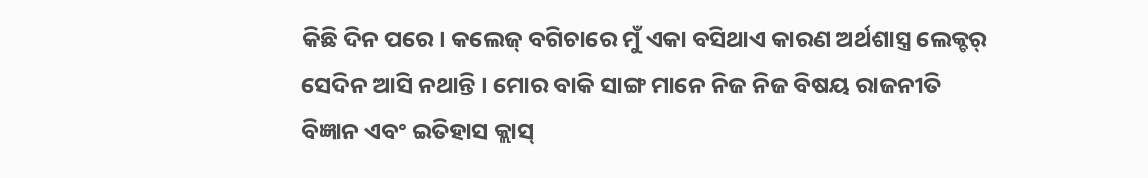କିଛି ଦିନ ପରେ। କଲେଜ୍ ବଗିଚାରେ ମୁଁ ଏକା ବସିଥାଏ କାରଣ ଅର୍ଥଶାସ୍ତ୍ର ଲେକ୍ଚର୍ ସେଦିନ ଆସି ନଥାନ୍ତି । ମୋର ବାକି ସାଙ୍ଗ ମାନେ ନିଜ ନିଜ ବିଷୟ ରାଜନୀତି ବିଜ୍ଞାନ ଏବଂ ଇତିହାସ କ୍ଲାସ୍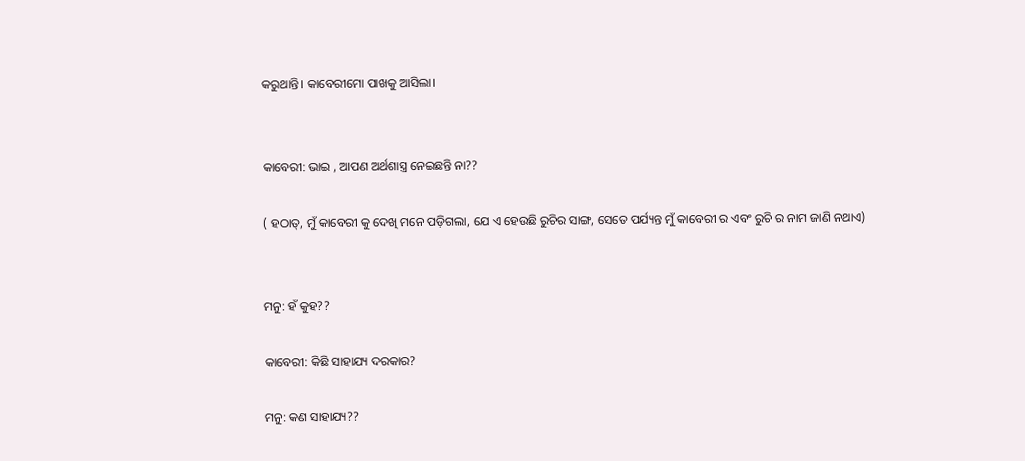କରୁଥାନ୍ତି। କାବେରୀମୋ ପାଖକୁ ଆସିଲା।


କାବେରୀ: ଭାଇ , ଆପଣ ଅର୍ଥଶାସ୍ତ୍ର ନେଇଛନ୍ତି ନା??

( ହଠାତ୍, ମୁଁ କାବେରୀ କୁ ଦେଖି ମନେ ପଡ଼ିଗଲା, ଯେ ଏ ହେଉଛି ରୁଚିର ସାଙ୍ଗ, ସେତେ ପର୍ଯ୍ୟନ୍ତ ମୁଁ କାବେରୀ ର ଏବଂ ରୁଚି ର ନାମ ଜାଣି ନଥାଏ)


ମନୁ: ହଁ କୁହ??

କାବେରୀ: କିଛି ସାହାଯ୍ୟ ଦରକାର?

ମନୁ: କଣ ସାହାଯ୍ୟ??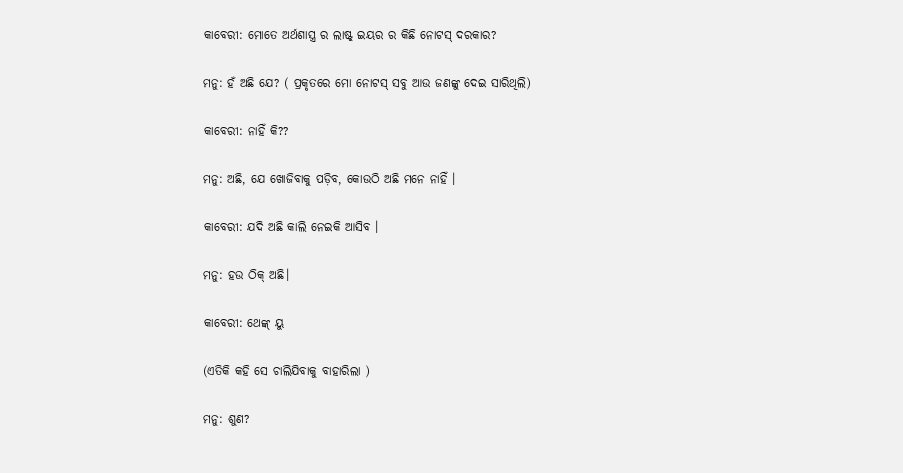କାବେରୀ: ମୋତେ ଅର୍ଥଶାସ୍ତ୍ର ର ଲାଷ୍ଟ୍ ଇୟର ର କିଛି ନୋଟସ୍ ଦରକାର?

ମନୁ: ହଁ ଅଛି ଯେ? ( ପ୍ରକୃତରେ ମୋ ନୋଟସ୍ ସବୁ ଆଉ ଜଣଙ୍କୁ ଦେଇ ସାରିଥିଲି)

କାବେରୀ: ନାହିଁ କି??

ମନୁ: ଅଛି, ଯେ ଖୋଜିବାକୁ ପଡ଼ିବ, କୋଉଠି ଅଛି ମନେ ନାହିଁ ।

କାବେରୀ: ଯଦି ଅଛି କାଲି ନେଇକି ଆସିବ ।

ମନୁ: ହଉ ଠିକ୍ ଅଛି।

କାବେରୀ: ଥେଙ୍କ୍ ୟୁ

(ଏତିକି କହି ସେ ଚାଲିଯିବାକୁ ବାହାରିଲା )

ମନୁ: ଶୁଣ?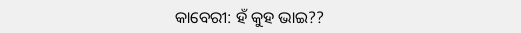କାବେରୀ: ହଁ କୁହ ଭାଇ??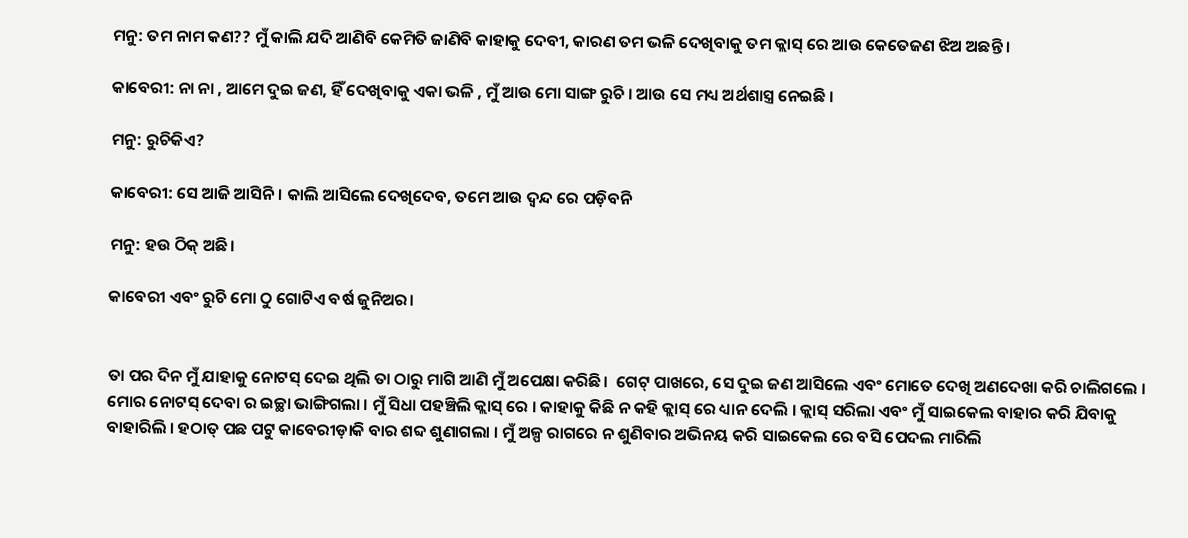ମନୁ: ତମ ନାମ କଣ?? ମୁଁ କାଲି ଯଦି ଆଣିବି କେମିତି ଜାଣିବି କାହାକୁ ଦେବୀ, କାରଣ ତମ ଭଳି ଦେଖିବାକୁ ତମ କ୍ଲାସ୍ ରେ ଆଉ କେତେଜଣ ଝିଅ ଅଛନ୍ତି ।

କାବେରୀ: ନା ନା , ଆମେ ଦୁଇ ଜଣ, ହିଁ ଦେଖିବାକୁ ଏକା ଭଳି , ମୁଁ ଆଉ ମୋ ସାଙ୍ଗ ରୁଚି । ଆଉ ସେ ମଧ୍ୟ ଅର୍ଥଶାସ୍ତ୍ର ନେଇଛି ।

ମନୁ: ରୁଚିକିଏ?

କାବେରୀ: ସେ ଆଜି ଆସିନି। କାଲି ଆସିଲେ ଦେଖିଦେବ, ତମେ ଆଉ ଦ୍ଵନ୍ଦ ରେ ପଡ଼ିବନି

ମନୁ: ହଉ ଠିକ୍ ଅଛି।

କାବେରୀ ଏବଂ ରୁଚି ମୋ ଠୁ ଗୋଟିଏ ବର୍ଷ ଜୁନିଅର।


ତା ପର ଦିନ ମୁଁ ଯାହାକୁ ନୋଟସ୍ ଦେଇ ଥିଲି ତା ଠାରୁ ମାଗି ଆଣି ମୁଁ ଅପେକ୍ଷା କରିଛି।  ଗେଟ୍ ପାଖରେ, ସେ ଦୁଇ ଜଣ ଆସିଲେ ଏବଂ ମୋତେ ଦେଖି ଅଣଦେଖା କରି ଚାଲିଗଲେ । ମୋର ନୋଟସ୍ ଦେବା ର ଇଚ୍ଛା ଭାଙ୍ଗିଗଲା । ମୁଁ ସିଧା ପହଞ୍ଚିଲି କ୍ଲାସ୍ ରେ । କାହାକୁ କିଛି ନ କହି କ୍ଲାସ୍ ରେ ଧ୍ୟାନ ଦେଲି । କ୍ଲାସ୍ ସରିଲା ଏବଂ ମୁଁ ସାଇକେଲ ବାହାର କରି ଯିବାକୁ ବାହାରିଲି । ହଠାତ୍ ପଛ ପଟୁ କାବେରୀଡ଼ାକି ବାର ଶବ୍ଦ ଶୁଣାଗଲା । ମୁଁ ଅଳ୍ପ ରାଗରେ ନ ଶୁଣିବାର ଅଭିନୟ କରି ସାଇକେଲ ରେ ବସି ପେଦଲ ମାରିଲି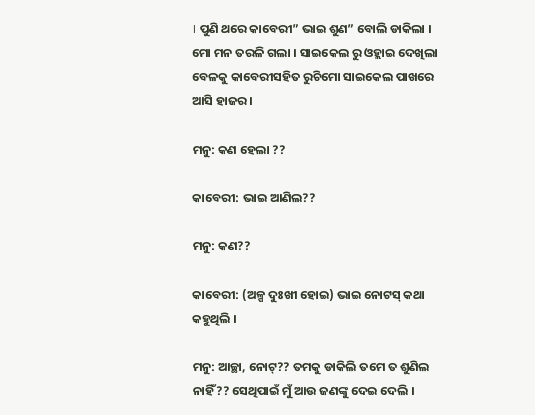। ପୁଣି ଥରେ କାବେରୀ” ଭାଇ ଶୁଣ” ବୋଲି ଡାକିଲା । ମୋ ମନ ତରଳି ଗଲା । ସାଇକେଲ ରୁ ଓହ୍ଲାଇ ଦେଖିଲା ବେଳକୁ କାବେରୀସହିତ ରୁଚିମୋ ସାଇକେଲ ପାଖରେ ଆସି ହାଜର ।

ମନୁ: କଣ ହେଲା ??

କାବେରୀ: ଭାଇ ଆଣିଲ??

ମନୁ: କଣ??

କାବେରୀ: (ଅଳ୍ପ ଦୁଃଖୀ ହୋଇ) ଭାଇ ନୋଟସ୍ କଥା କହୁଥିଲି ।

ମନୁ: ଆଚ୍ଛା, ନୋଟ୍?? ତମକୁ ଡାକିଲି ତମେ ତ ଶୁଣିଲ ନାହିଁ?? ସେଥିପାଇଁ ମୁଁ ଆଉ ଜଣଙ୍କୁ ଦେଇ ଦେଲି ।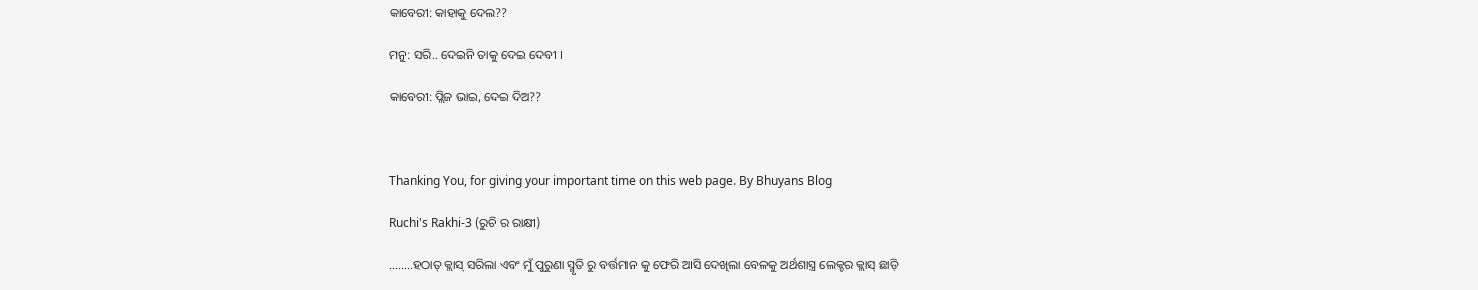କାବେରୀ: କାହାକୁ ଦେଲ??

ମନୁ: ସରି.. ଦେଇନି ତାକୁ ଦେଇ ଦେବୀ ।

କାବେରୀ: ପ୍ଲିଜ ଭାଇ, ଦେଇ ଦିଅ??



Thanking You, for giving your important time on this web page. By Bhuyans Blog

Ruchi's Rakhi-3 (ରୁଚି ର ରାକ୍ଷୀ)

……..ହଠାତ୍ କ୍ଲାସ୍ ସରିଲା ଏବଂ ମୁଁ ପୁରୁଣା ସ୍ମୃତି ରୁ ବର୍ତ୍ତମାନ କୁ ଫେରି ଆସି ଦେଖିଲା ବେଳକୁ ଅର୍ଥଶାସ୍ତ୍ର ଲେକ୍ଚର କ୍ଲାସ୍ ଛାଡ଼ି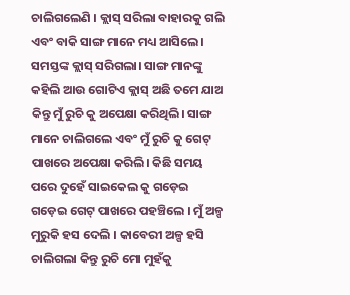ଚାଲିଗଲେଣି । କ୍ଲାସ୍ ସରିଲା ବାହାରକୁ ଗଲି ଏବଂ ବାକି ସାଙ୍ଗ ମାନେ ମଧ୍ୟ ଆସିଲେ । ସମସ୍ତଙ୍କ କ୍ଲାସ୍ ସରିଗଲା। ସାଙ୍ଗ ମାନଙ୍କୁ କହିଲି ଆଉ ଗୋଟିଏ କ୍ଲାସ୍ ଅଛି ତମେ ଯାଅ କିନ୍ତୁ ମୁଁ ରୁଚି କୁ ଅପେକ୍ଷା କରିଥିଲି। ସାଙ୍ଗ ମାନେ ଚାଲିଗଲେ ଏବଂ ମୁଁ ରୁଚି କୁ ଗେଟ୍ ପାଖରେ ଅପେକ୍ଷା କରିଲି। କିଛି ସମୟ ପରେ ଦୁହେଁ ସାଇକେଲ କୁ ଗଡ଼େଇ ଗଡ଼େଇ ଗେଟ୍ ପାଖରେ ପହଞ୍ଚିଲେ । ମୁଁ ଅଳ୍ପ ମୁରୁକି ହସ ଦେଲି । କାବେରୀ ଅଳ୍ପ ହସି ଚାଲିଗଲା କିନ୍ତୁ ରୁଚି ମୋ ମୁହଁକୁ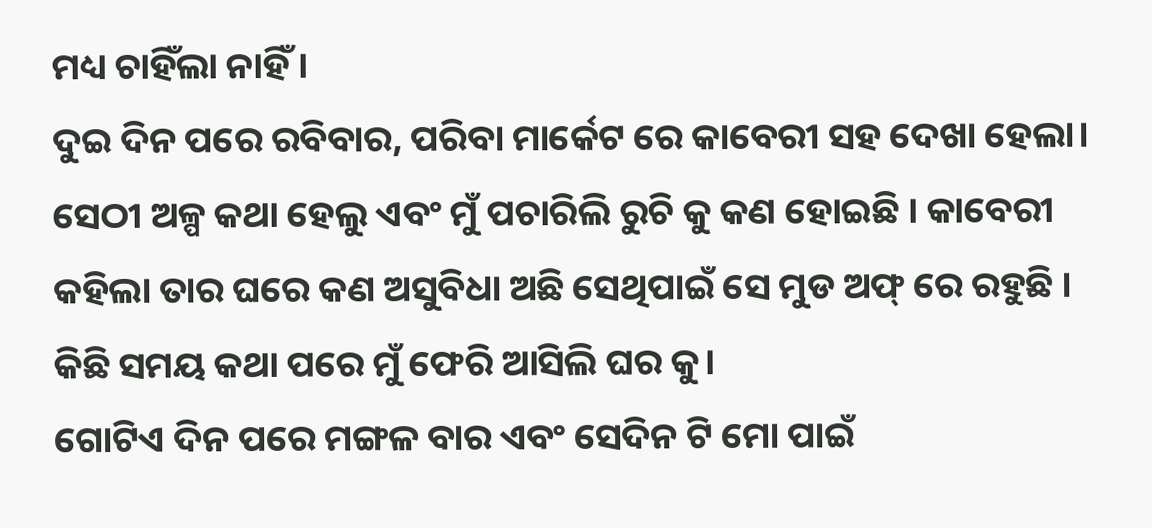ମଧ୍ୟ ଚାହିଁଲା ନାହିଁ ।
ଦୁଇ ଦିନ ପରେ ରବିବାର, ପରିବା ମାର୍କେଟ ରେ କାବେରୀ ସହ ଦେଖା ହେଲା। ସେଠୀ ଅଳ୍ପ କଥା ହେଲୁ ଏବଂ ମୁଁ ପଚାରିଲି ରୁଚି କୁ କଣ ହୋଇଛି । କାବେରୀ କହିଲା ତାର ଘରେ କଣ ଅସୁବିଧା ଅଛି ସେଥିପାଇଁ ସେ ମୁଡ ଅଫ୍ ରେ ରହୁଛି । କିଛି ସମୟ କଥା ପରେ ମୁଁ ଫେରି ଆସିଲି ଘର କୁ।
ଗୋଟିଏ ଦିନ ପରେ ମଙ୍ଗଳ ବାର ଏବଂ ସେଦିନ ଟି ମୋ ପାଇଁ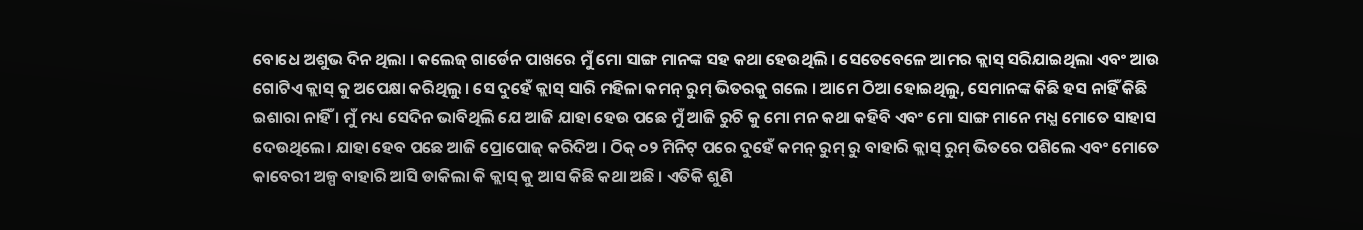ବୋଧେ ଅଶୁଭ ଦିନ ଥିଲା । କଲେଜ୍ ଗାର୍ଡେନ ପାଖରେ ମୁଁ ମୋ ସାଙ୍ଗ ମାନଙ୍କ ସହ କଥା ହେଉଥିଲି । ସେତେବେଳେ ଆମର କ୍ଲାସ୍ ସରିଯାଇଥିଲା ଏବଂ ଆଉ ଗୋଟିଏ କ୍ଲାସ୍ କୁ ଅପେକ୍ଷା କରିଥିଲୁ । ସେ ଦୁହେଁ କ୍ଲାସ୍ ସାରି ମହିଳା କମନ୍ ରୁମ୍ ଭିତରକୁ ଗଲେ । ଆମେ ଠିଆ ହୋଇଥିଲୁ, ସେମାନଙ୍କ କିଛି ହସ ନାହିଁ କିଛି ଇଶାରା ନାହିଁ । ମୁଁ ମଧ୍ୟ ସେଦିନ ଭାବିଥିଲି ଯେ ଆଜି ଯାହା ହେଉ ପଛେ ମୁଁ ଆଜି ରୁଚି କୁ ମୋ ମନ କଥା କହିବି ଏବଂ ମୋ ସାଙ୍ଗ ମାନେ ମଧ୍ଯ ମୋତେ ସାହାସ ଦେଉଥିଲେ। ଯାହା ହେବ ପଛେ ଆଜି ପ୍ରୋପୋଜ୍ କରିଦିଅ । ଠିକ୍ ୦୨ ମିନିଟ୍ ପରେ ଦୁହେଁ କମନ୍ ରୁମ୍ ରୁ ବାହାରି କ୍ଲାସ୍ ରୁମ୍ ଭିତରେ ପଶିଲେ ଏବଂ ମୋତେ କାବେରୀ ଅଳ୍ପ ବାହାରି ଆସି ଡାକିଲା କି କ୍ଲାସ୍ କୁ ଆସ କିଛି କଥା ଅଛି । ଏତିକି ଶୁଣି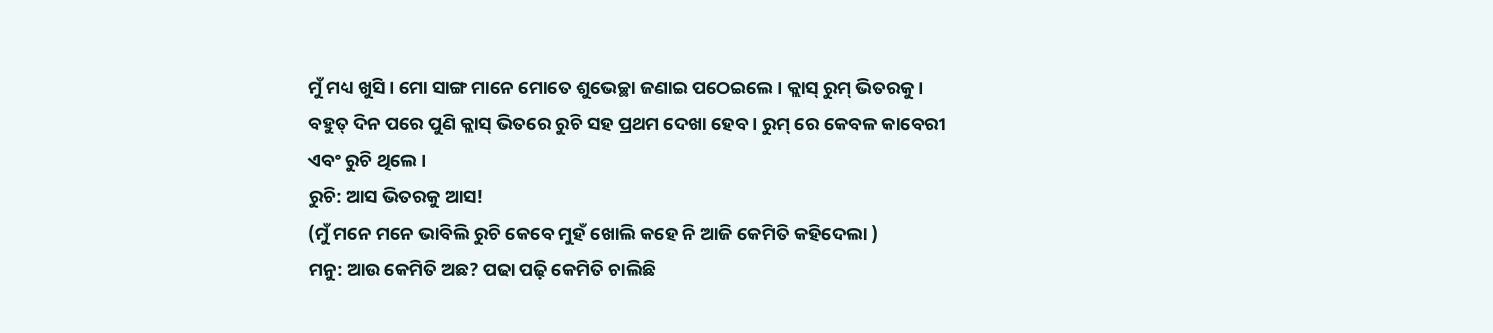ମୁଁ ମଧ୍ୟ ଖୁସି । ମୋ ସାଙ୍ଗ ମାନେ ମୋତେ ଶୁଭେଚ୍ଛା ଜଣାଇ ପଠେଇଲେ । କ୍ଲାସ୍ ରୁମ୍ ଭିତରକୁ। ବହୁତ୍ ଦିନ ପରେ ପୁଣି କ୍ଲାସ୍ ଭିତରେ ରୁଚି ସହ ପ୍ରଥମ ଦେଖା ହେବ । ରୁମ୍ ରେ କେବଳ କାବେରୀ ଏବଂ ରୁଚି ଥିଲେ ।
ରୁଚି: ଆସ ଭିତରକୁ ଆସ!
(ମୁଁ ମନେ ମନେ ଭାବିଲି ରୁଚି କେବେ ମୁହଁ ଖୋଲି କହେ ନି ଆଜି କେମିତି କହିଦେଲା )
ମନୁ: ଆଉ କେମିତି ଅଛ? ପଢା ପଢ଼ି କେମିତି ଚାଲିଛି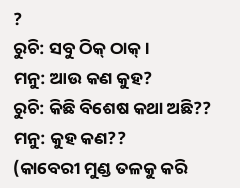?
ରୁଚି: ସବୁ ଠିକ୍ ଠାକ୍।
ମନୁ: ଆଉ କଣ କୁହ?
ରୁଚି: କିଛି ବିଶେଷ କଥା ଅଛି??
ମନୁ: କୁହ କଣ??
(କାବେରୀ ମୁଣ୍ଡ ତଳକୁ କରି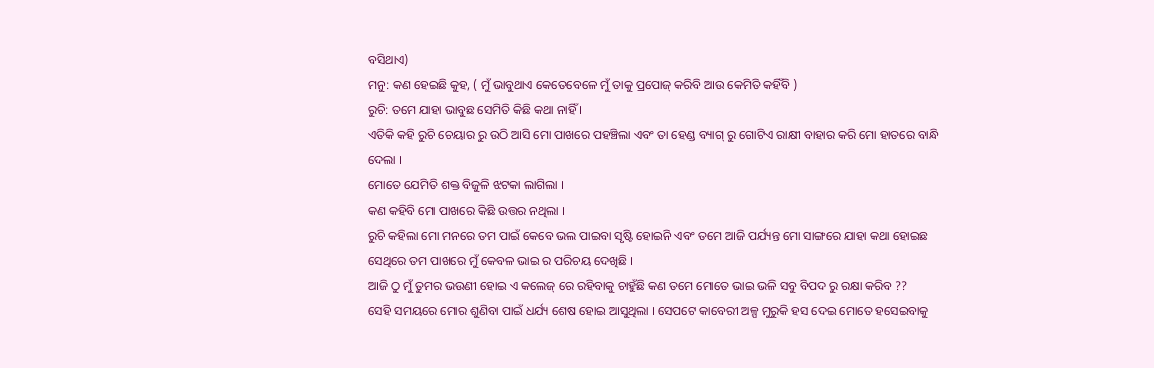ବସିଥାଏ)
ମନୁ: କଣ ହେଇଛି କୁହ, ( ମୁଁ ଭାବୁଥାଏ କେତେବେଳେ ମୁଁ ତାକୁ ପ୍ରପୋଜ୍ କରିବି ଆଉ କେମିତି କହିଁବି )
ରୁଚି: ତମେ ଯାହା ଭାବୁଛ ସେମିତି କିଛି କଥା ନାହିଁ ।
ଏତିକି କହି ରୁଚି ଚେୟାର ରୁ ଉଠି ଆସି ମୋ ପାଖରେ ପହଞ୍ଚିଲା ଏବଂ ତା ହେଣ୍ଡ ବ୍ୟାଗ୍ ରୁ ଗୋଟିଏ ରାକ୍ଷୀ ବାହାର କରି ମୋ ହାତରେ ବାନ୍ଧି ଦେଲା ।
ମୋତେ ଯେମିତି ଶକ୍ତ ବିଜୁଳି ଝଟକା ଲାଗିଲା ।
କଣ କହିବି ମୋ ପାଖରେ କିଛି ଉତ୍ତର ନଥିଲା ।
ରୁଚି କହିଲା ମୋ ମନରେ ତମ ପାଇଁ କେବେ ଭଲ ପାଇବା ସୃଷ୍ଟି ହୋଇନି ଏବଂ ତମେ ଆଜି ପର୍ଯ୍ୟନ୍ତ ମୋ ସାଙ୍ଗରେ ଯାହା କଥା ହୋଇଛ ସେଥିରେ ତମ ପାଖରେ ମୁଁ କେବଳ ଭାଇ ର ପରିଚୟ ଦେଖିଛି ।
ଆଜି ଠୁ ମୁଁ ତୁମର ଭଉଣୀ ହୋଇ ଏ କଲେଜ୍ ରେ ରହିବାକୁ ଚାହୁଁଛି କଣ ତମେ ମୋତେ ଭାଇ ଭଳି ସବୁ ବିପଦ ରୁ ରକ୍ଷା କରିବ ??
ସେହି ସମୟରେ ମୋର ଶୁଣିବା ପାଇଁ ଧର୍ଯ୍ୟ ଶେଷ ହୋଇ ଆସୁଥିଲା । ସେପଟେ କାବେରୀ ଅଳ୍ପ ମୁରୁକି ହସ ଦେଇ ମୋତେ ହସେଇବାକୁ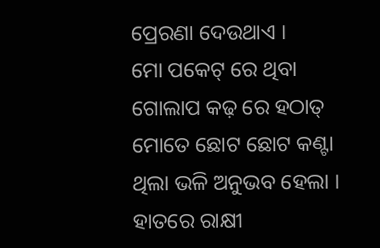ପ୍ରେରଣା ଦେଉଥାଏ ।
ମୋ ପକେଟ୍ ରେ ଥିବା ଗୋଲାପ କଢ଼ ରେ ହଠାତ୍ ମୋତେ ଛୋଟ ଛୋଟ କଣ୍ଟା ଥିଲା ଭଳି ଅନୁଭବ ହେଲା ।
ହାତରେ ରାକ୍ଷୀ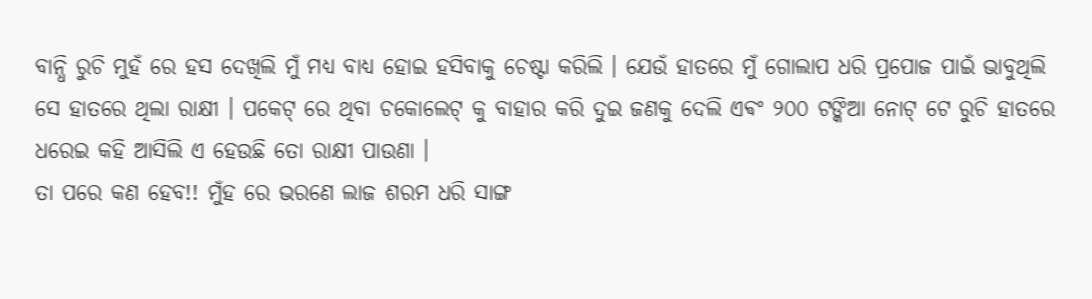ବାନ୍ଧି ରୁଚି ମୁହଁ ରେ ହସ ଦେଖିଲି ମୁଁ ମଧ୍ୟ ବାଧ୍ୟ ହୋଇ ହସିବାକୁ ଚେଷ୍ଟା କରିଲି । ଯେଉଁ ହାତରେ ମୁଁ ଗୋଲାପ ଧରି ପ୍ରପୋଜ ପାଇଁ ଭାବୁଥିଲି ସେ ହାତରେ ଥିଲା ରାକ୍ଷୀ । ପକେଟ୍ ରେ ଥିବା ଚକୋଲେଟ୍ କୁ ବାହାର କରି ଦୁଇ ଜଣକୁ ଦେଲି ଏଵଂ ୨୦୦ ଟଙ୍କିଆ ନୋଟ୍ ଟେ ରୁଚି ହାତରେ ଧରେଇ କହି ଆସିଲି ଏ ହେଉଛି ତୋ ରାକ୍ଷୀ ପାଉଣା ।
ତା ପରେ କଣ ହେବ!! ମୁଁହ ରେ ଭରଣେ ଲାଜ ଶରମ ଧରି ସାଙ୍ଗ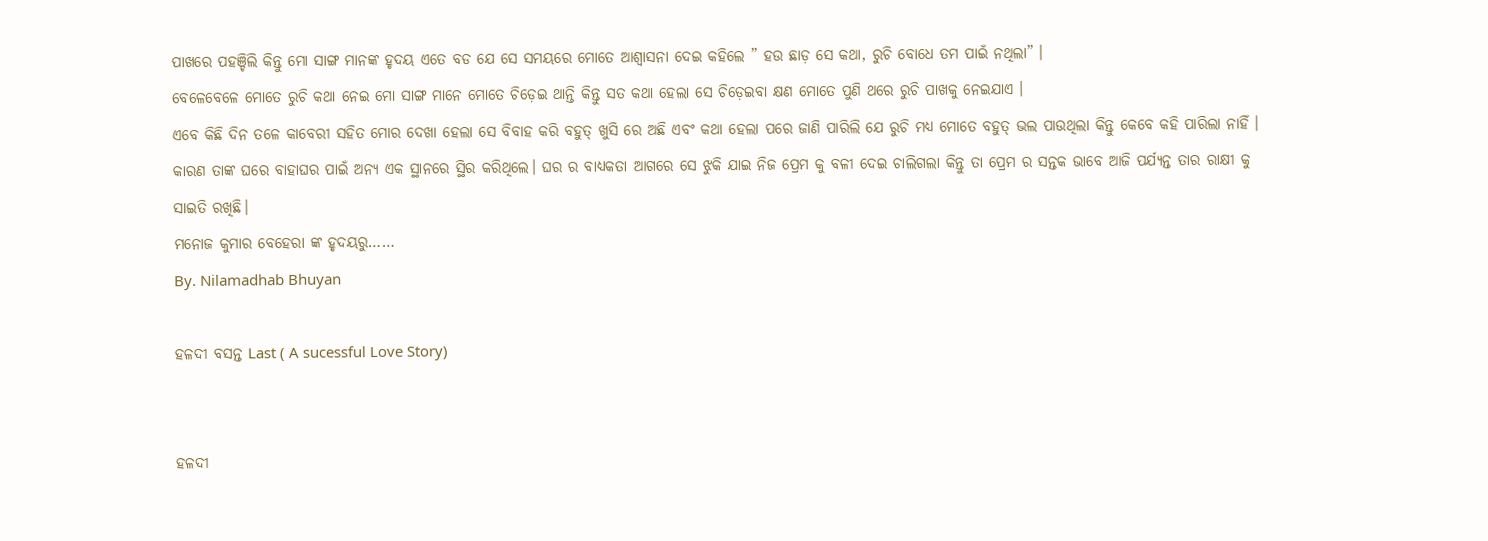ପାଖରେ ପହଞ୍ଚିଲି କିନ୍ତୁ ମୋ ସାଙ୍ଗ ମାନଙ୍କ ହୃଦୟ ଏତେ ବଡ ଯେ ସେ ସମୟରେ ମୋତେ ଆଶ୍ୱାସନା ଦେଇ କହିଲେ ” ହଉ ଛାଡ଼ ସେ କଥା, ରୁଚି ବୋଧେ ତମ ପାଇଁ ନଥିଲା” ।
ବେଳେବେଳେ ମୋତେ ରୁଚି କଥା ନେଇ ମୋ ସାଙ୍ଗ ମାନେ ମୋତେ ଚିଡ଼େଇ ଥାନ୍ତି କିନ୍ତୁ ସତ କଥା ହେଲା ସେ ଚିଡ଼େଇବା କ୍ଷଣ ମୋତେ ପୁଣି ଥରେ ରୁଚି ପାଖକୁ ନେଇଯାଏ ।
ଏବେ କିଛି ଦିନ ତଳେ କାବେରୀ ସହିତ ମୋର ଦେଖା ହେଲା ସେ ବିବାହ କରି ବହୁତ୍ ଖୁସି ରେ ଅଛି ଏବଂ କଥା ହେଲା ପରେ ଜାଣି ପାରିଲି ଯେ ରୁଚି ମଧ୍ୟ ମୋତେ ବହୁତ୍ ଭଲ ପାଉଥିଲା କିନ୍ତୁ କେବେ କହି ପାରିଲା ନାହିଁ । କାରଣ ତାଙ୍କ ଘରେ ବାହାଘର ପାଇଁ ଅନ୍ୟ ଏକ ସ୍ଥାନରେ ସ୍ଥିର କରିଥିଲେ। ଘର ର ବାଧ୍ୟକତା ଆଗରେ ସେ ଝୁକି ଯାଇ ନିଜ ପ୍ରେମ କୁ ବଳୀ ଦେଇ ଚାଲିଗଲା କିନ୍ତୁ ତା ପ୍ରେମ ର ସନ୍ତକ ଭାବେ ଆଜି ପର୍ଯ୍ୟନ୍ତ ତାର ରାକ୍ଷୀ କୁ ସାଇତି ରଖିଛି।
ମନୋଜ କୁମାର ବେହେରା ଙ୍କ ହୃଦୟରୁ……
By. Nilamadhab Bhuyan

ହଳଦୀ ବସନ୍ତ Last ( A sucessful Love Story)


ହଳଦୀ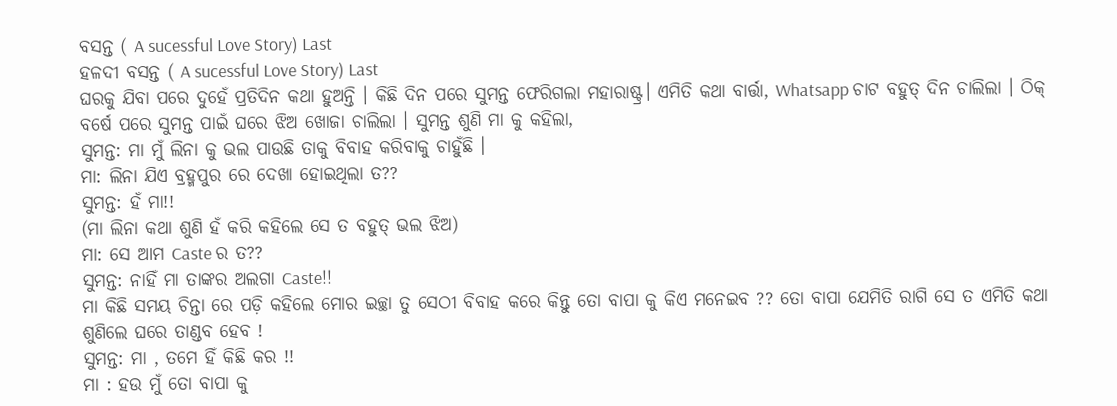ବସନ୍ତ ( A sucessful Love Story) Last
ହଳଦୀ ବସନ୍ତ ( A sucessful Love Story) Last
ଘରକୁ ଯିବା ପରେ ଦୁହେଁ ପ୍ରତିଦିନ କଥା ହୁଅନ୍ତି । କିଛି ଦିନ ପରେ ସୁମନ୍ତ ଫେରିଗଲା ମହାରାଷ୍ଟ୍ର। ଏମିତି କଥା ବାର୍ତ୍ତା, Whatsapp ଚାଟ ବହୁତ୍ ଦିନ ଚାଲିଲା । ଠିକ୍ ବର୍ଷେ ପରେ ସୁମନ୍ତ ପାଇଁ ଘରେ ଝିଅ ଖୋଜା ଚାଲିଲା । ସୁମନ୍ତ ଶୁଣି ମା କୁ କହିଲା,
ସୁମନ୍ତ: ମା ମୁଁ ଲିନା କୁ ଭଲ ପାଉଛି ତାକୁ ବିବାହ କରିବାକୁ ଚାହୁଁଛି ।
ମା: ଲିନା ଯିଏ ବ୍ରହ୍ମପୁର ରେ ଦେଖା ହୋଇଥିଲା ତ??
ସୁମନ୍ତ: ହଁ ମା!!
(ମା ଲିନା କଥା ଶୁଣି ହଁ କରି କହିଲେ ସେ ତ ବହୁତ୍ ଭଲ ଝିଅ)
ମା: ସେ ଆମ Caste ର ତ??
ସୁମନ୍ତ: ନାହିଁ ମା ତାଙ୍କର ଅଲଗା Caste!!
ମା କିଛି ସମୟ ଚିନ୍ତା ରେ ପଡ଼ି କହିଲେ ମୋର ଇଚ୍ଛା ତୁ ସେଠୀ ବିବାହ କରେ କିନ୍ତୁ ତୋ ବାପା କୁ କିଏ ମନେଇବ ?? ତୋ ବାପା ଯେମିତି ରାଗି ସେ ତ ଏମିତି କଥା ଶୁଣିଲେ ଘରେ ତାଣ୍ଡବ ହେବ !
ସୁମନ୍ତ: ମା , ତମେ ହିଁ କିଛି କର !!
ମା : ହଉ ମୁଁ ତୋ ବାପା କୁ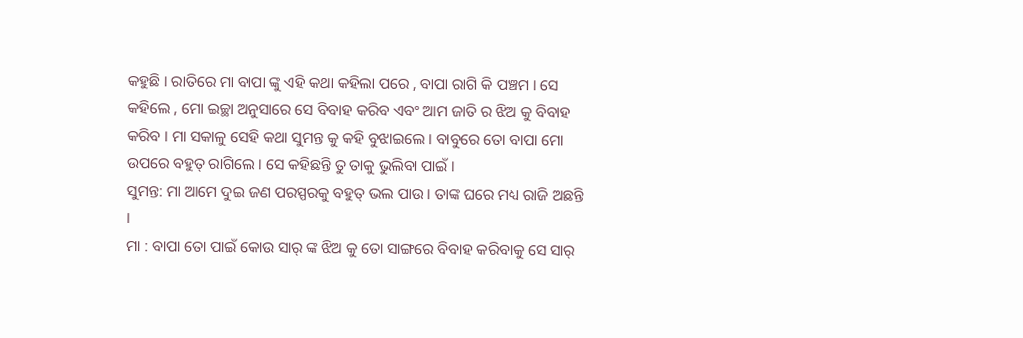କହୁଛି । ରାତିରେ ମା ବାପା ଙ୍କୁ ଏହି କଥା କହିଲା ପରେ , ବାପା ରାଗି କି ପଞ୍ଚମ । ସେ କହିଲେ , ମୋ ଇଚ୍ଛା ଅନୁସାରେ ସେ ବିବାହ କରିବ ଏବଂ ଆମ ଜାତି ର ଝିଅ କୁ ବିବାହ କରିବ । ମା ସକାଳୁ ସେହି କଥା ସୁମନ୍ତ କୁ କହି ବୁଝାଇଲେ । ବାବୁରେ ତୋ ବାପା ମୋ ଉପରେ ବହୁତ୍ ରାଗିଲେ । ସେ କହିଛନ୍ତି ତୁ ତାକୁ ଭୁଲିବା ପାଇଁ ।
ସୁମନ୍ତ: ମା ଆମେ ଦୁଇ ଜଣ ପରସ୍ପରକୁ ବହୁତ୍ ଭଲ ପାଉ । ତାଙ୍କ ଘରେ ମଧ୍ୟ ରାଜି ଅଛନ୍ତି ।
ମା : ବାପା ତୋ ପାଇଁ କୋଉ ସାର୍ ଙ୍କ ଝିଅ କୁ ତୋ ସାଙ୍ଗରେ ବିବାହ କରିବାକୁ ସେ ସାର୍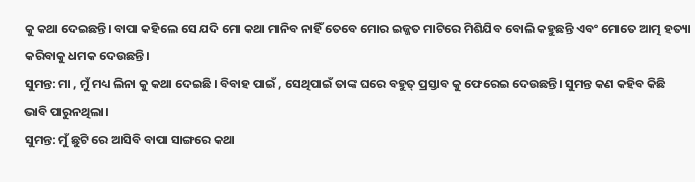କୁ କଥା ଦେଇଛନ୍ତି। ବାପା କହିଲେ ସେ ଯଦି ମୋ କଥା ମାନିବ ନାହିଁ ତେବେ ମୋର ଇଜ୍ଜତ ମାଟିରେ ମିଶିଯିବ ବୋଲି କହୁଛନ୍ତି ଏବଂ ମୋତେ ଆତ୍ମ ହତ୍ୟା କରିବାକୁ ଧମକ ଦେଉଛନ୍ତି।
ସୁମନ୍ତ: ମା , ମୁଁ ମଧ୍ୟ ଲିନା କୁ କଥା ଦେଇଛି । ବିବାହ ପାଇଁ , ସେଥିପାଇଁ ତାଙ୍କ ଘରେ ବହୁତ୍ ପ୍ରସ୍ତାବ କୁ ଫେରେଇ ଦେଉଛନ୍ତି। ସୁମନ୍ତ କଣ କହିବ କିଛି ଭାବି ପାରୁନଥିଲା।
ସୁମନ୍ତ: ମୁଁ ଛୁଟି ରେ ଆସିବି ବାପା ସାଙ୍ଗରେ କଥା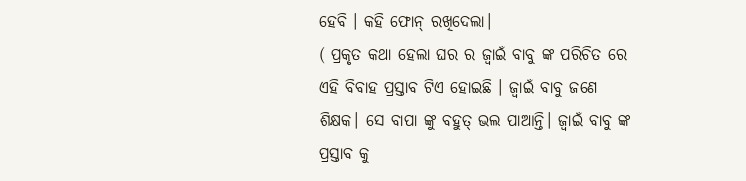ହେବି । କହି ଫୋନ୍ ରଖିଦେଲା।
( ପ୍ରକୃତ କଥା ହେଲା ଘର ର ଜ୍ବାଇଁ ବାବୁ ଙ୍କ ପରିଚିତ ରେ ଏହି ବିବାହ ପ୍ରସ୍ତାବ ଟିଏ ହୋଇଛି । ଜ୍ବାଇଁ ବାବୁ ଜଣେ ଶିକ୍ଷକ। ସେ ବାପା ଙ୍କୁ ବହୁତ୍ ଭଲ ପାଆନ୍ତି। ଜ୍ବାଇଁ ବାବୁ ଙ୍କ ପ୍ରସ୍ତାବ କୁ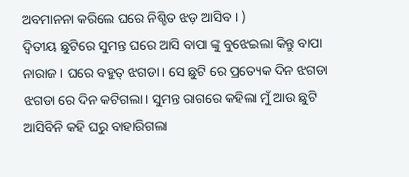ଅବମାନନା କରିଲେ ଘରେ ନିଶ୍ଚିତ ଝଡ଼ ଆସିବ । )
ଦ୍ଵିତୀୟ ଛୁଟିରେ ସୁମନ୍ତ ଘରେ ଆସି ବାପା ଙ୍କୁ ବୁଝେଇଲା କିନ୍ତୁ ବାପା ନାରାଜ । ଘରେ ବହୁତ୍ ଝଗଡା। ସେ ଛୁଟି ରେ ପ୍ରତ୍ୟେକ ଦିନ ଝଗଡା ଝଗଡା ରେ ଦିନ କଟିଗଲା। ସୁମନ୍ତ ରାଗରେ କହିଲା ମୁଁ ଆଉ ଛୁଟି ଆସିବିନି କହି ଘରୁ ବାହାରିଗଲା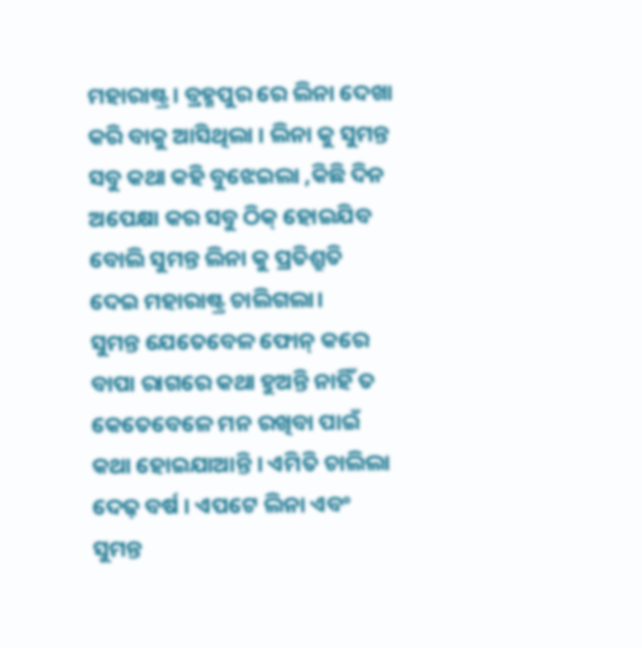ମହାରାଷ୍ଟ୍ର। ବ୍ରହ୍ମପୁର ରେ ଲିନା ଦେଖା କରି ବାକୁ ଆସିଥିଲା । ଲିନା କୁ ସୁମନ୍ତ ସବୁ କଥା କହି ବୁଝେଇଲା ,କିଛି ଦିନ ଅପେକ୍ଷା କର ସବୁ ଠିକ୍ ହୋଇଯିବ ବୋଲି ସୁମନ୍ତ ଲିନା କୁ ପ୍ରତିଶ୍ରୁତି ଦେଇ ମହାରାଷ୍ଟ୍ର ଚାଲିଗଲା।
ସୁମନ୍ତ ଯେତେବେଳ ଫୋନ୍ କରେ ବାପା ରାଗରେ କଥା ହୁଅନ୍ତି ନାହିଁ ତ କେତେବେଳେ ମନ ରଖିବା ପାଇଁ କଥା ହୋଇଯାଆନ୍ତି । ଏମିତି ଚାଲିଲା ଦେଢ଼ ବର୍ଷ । ଏପଟେ ଲିନା ଏବଂ ସୁମନ୍ତ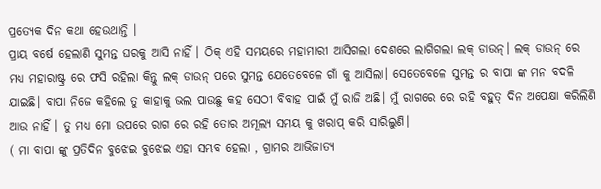ପ୍ରତ୍ୟେକ ଦିନ କଥା ହେଉଥାନ୍ତି ।
ପ୍ରାୟ ବର୍ଷେ ହେଲାଣି ସୁମନ୍ତ ଘରକୁ ଆସି ନାହିଁ । ଠିକ୍ ଏହି ସମୟରେ ମହାମାରୀ ଆସିଗଲା ଦେଶରେ ଲାଗିଗଲା ଲକ୍ ଡାଉନ୍। ଲକ୍ ଡାଉନ୍ ରେ ମଧ୍ୟ ମହାରାଷ୍ଟ୍ର ରେ ଫସି ରହିଲା କିନ୍ତୁ ଲକ୍ ଡାଉନ୍ ପରେ ସୁମନ୍ତ ଯେତେବେଳେ ଗାଁ କୁ ଆସିଲା। ସେତେବେଳେ ସୁମନ୍ତ ର ବାପା ଙ୍କ ମନ ବଦଳି ଯାଇଛି। ବାପା ନିଜେ କହିଲେ ତୁ କାହାକୁ ଭଲ ପାଉଛୁ କହ ସେଠୀ ବିବାହ ପାଇଁ ମୁଁ ରାଜି ଅଛି। ମୁଁ ରାଗରେ ରେ ରହି ବହୁତ୍ ଦିନ ଅପେକ୍ଷା କରିଲିଣି ଆଉ ନାହିଁ । ତୁ ମଧ୍ୟ ମୋ ଉପରେ ରାଗ ରେ ରହି ତୋର ଅମୂଲ୍ୟ ସମୟ କୁ ଖରାପ୍ କରି ସାରିଲୁଣି।
( ମା ବାପା ଙ୍କୁ ପ୍ରତିଦିନ ବୁଝେଇ ବୁଝେଇ ଏହା ସମ୍ଭବ ହେଲା , ଗ୍ରାମର ଆଭିଜାତ୍ୟ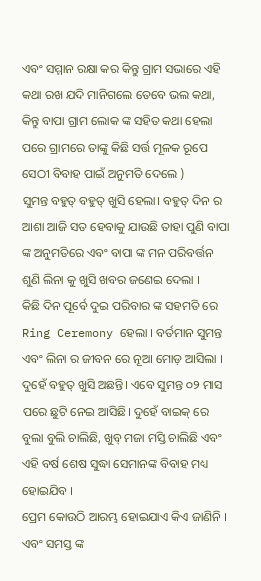ଏବଂ ସମ୍ମାନ ରକ୍ଷା କର କିନ୍ତୁ ଗ୍ରାମ ସଭାରେ ଏହି କଥା ରଖ ଯଦି ମାନିଗଲେ ତେବେ ଭଲ କଥା, କିନ୍ତୁ ବାପା ଗ୍ରାମ ଲୋକ ଙ୍କ ସହିତ କଥା ହେଲା ପରେ ଗ୍ରାମରେ ତାଙ୍କୁ କିଛି ସର୍ତ୍ତ ମୂଳକ ରୂପେ ସେଠୀ ବିବାହ ପାଇଁ ଅନୁମତି ଦେଲେ )
ସୁମନ୍ତ ବହୁତ୍ ବହୁତ୍ ଖୁସି ହେଲା। ବହୁତ୍ ଦିନ ର ଆଶା ଆଜି ସତ ହେବାକୁ ଯାଉଛି ତାହା ପୁଣି ବାପା ଙ୍କ ଅନୁମତିରେ ଏବଂ ବାପା ଙ୍କ ମନ ପରିବର୍ତ୍ତନ ଶୁଣି ଲିନା କୁ ଖୁସି ଖବର ଜଣେଇ ଦେଲା ।
କିଛି ଦିନ ପୂର୍ବେ ଦୁଇ ପରିବାର ଙ୍କ ସହମତି ରେ Ring Ceremony ହେଲା । ବର୍ତମାନ ସୁମନ୍ତ ଏବଂ ଲିନା ର ଜୀବନ ରେ ନୂଆ ମୋଡ଼ ଆସିଲା । ଦୁହେଁ ବହୁତ୍ ଖୁସି ଅଛନ୍ତି। ଏବେ ସୁମନ୍ତ ୦୨ ମାସ ପରେ ଛୁଟି ନେଇ ଆସିଛି। ଦୁହେଁ ବାଇକ୍ ରେ ବୁଲା ବୁଲି ଚାଲିଛି, ଖୁବ୍ ମଜା ମସ୍ତି ଚାଲିଛି ଏବଂ ଏହି ବର୍ଷ ଶେଷ ସୁଦ୍ଧା ସେମାନଙ୍କ ବିବାହ ମଧ୍ୟ ହୋଇଯିବ ।
ପ୍ରେମ କୋଉଠି ଆରମ୍ଭ ହୋଇଯାଏ କିଏ ଜାଣିନି । ଏବଂ ସମସ୍ତ ଙ୍କ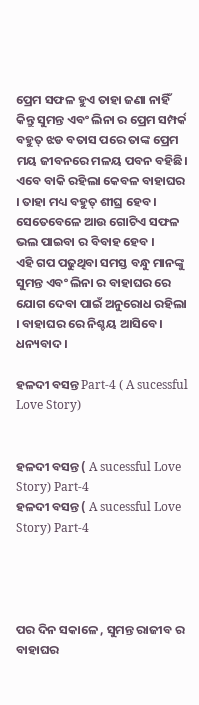ପ୍ରେମ ସଫଳ ହୁଏ ତାହା ଜଣା ନାହିଁ କିନ୍ତୁ ସୁମନ୍ତ ଏବଂ ଲିନା ର ପ୍ରେମ ସମ୍ପର୍କ ବହୁତ୍ ଝଡ ବତାସ ପରେ ତାଙ୍କ ପ୍ରେମ ମୟ ଜୀବନରେ ମଳୟ ପବନ ବହିଛି। ଏବେ ବାକି ରହିଲା କେବଳ ବାହାଘର । ତାହା ମଧ୍ୟ ବହୁତ୍ ଶୀଘ୍ର ହେବ । ସେତେବେଳେ ଆଉ ଗୋଟିଏ ସଫଳ ଭଲ ପାଇବା ର ବିବାହ ହେବ ।
ଏହି ଗପ ପଢୁଥିବା ସମସ୍ତ ବନ୍ଧୁ ମାନଙ୍କୁ ସୁମନ୍ତ ଏବଂ ଲିନା ର ବାହାଘର ରେ ଯୋଗ ଦେବା ପାଇଁ ଅନୁରୋଧ ରହିଲା । ବାହାଘର ରେ ନିଶ୍ଚୟ ଆସିବେ ।
ଧନ୍ୟବାଦ ।

ହଳଦୀ ବସନ୍ତ Part-4 ( A sucessful Love Story)


ହଳଦୀ ବସନ୍ତ ( A sucessful Love Story) Part-4
ହଳଦୀ ବସନ୍ତ ( A sucessful Love Story) Part-4




ପର ଦିନ ସକାଳେ , ସୁମନ୍ତ ରାଜୀବ ର ବାହାଘର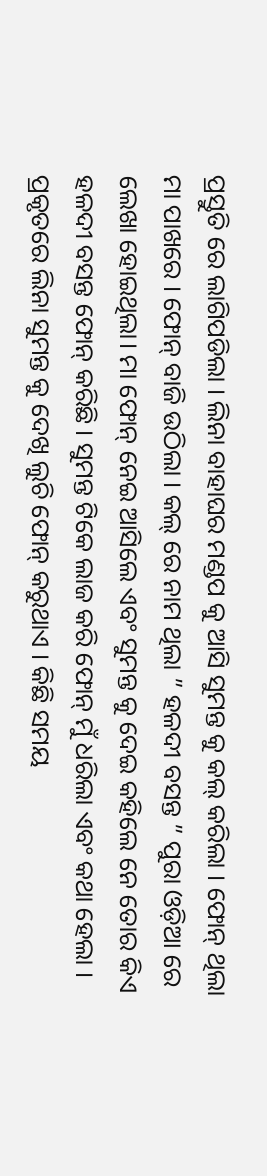ପ୍ରସ୍ତୁତି ରେ ଲାଗିପଡିଲା । ଲିନା ବାହାଘର ମଣ୍ଡପ କୁ ଆସି ସୁମନ୍ତ କୁ କଲ୍ କରିଲା । ଫୋନ୍ ଥିଲା ମା ପାଖରେ । ଫୋନ୍ ବାଜି ଉଠିଲା । କଲ୍ ରେ ନାମ ଥିଲା ” ହଳଦୀ ବସନ୍ତ ” ପୁରା ଓଡ଼ିଆ ରେ ଲେଖା ହୋଇଥିଲା। ମା ଫୋନ୍ ନେଇ ଆସିଲେ ଏବଂ ସୁମନ୍ତ କୁ ଦେଇ କହିଲେ ନେ ତୋର କିଏ ହଳଦୀ ବସନ୍ତ ଫୋନ୍ କରିଛି । ସୁମନ୍ତ ଟିକେ ଲାଜ କରି ଫୋନ୍ ମୁଁ ଧରିଲା ଏବଂ କଥା ହେଲା । ପ୍ରକୃତରେ ଲିନା ସୁମନ୍ତ କୁ ଦେଖି ଲୁଚି ଫୋନ୍ କରୁଥାଏ । କିଛି ସମୟ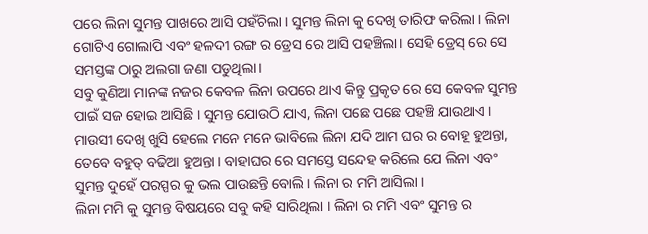ପରେ ଲିନା ସୁମନ୍ତ ପାଖରେ ଆସି ପହଁଚିଲା । ସୁମନ୍ତ ଲିନା କୁ ଦେଖି ତାରିଫ କରିଲା । ଲିନା ଗୋଟିଏ ଗୋଲାପି ଏବଂ ହଳଦୀ ରଙ୍ଗ ର ଡ୍ରେସ ରେ ଆସି ପହଞ୍ଚିଲା। ସେହି ଡ୍ରେସ୍ ରେ ସେ ସମସ୍ତଙ୍କ ଠାରୁ ଅଲଗା ଜଣା ପଡୁଥିଲା।
ସବୁ କୁଣିଆ ମାନଙ୍କ ନଜର କେବଳ ଲିନା ଉପରେ ଥାଏ କିନ୍ତୁ ପ୍ରକୃତ ରେ ସେ କେବଳ ସୁମନ୍ତ ପାଇଁ ସଜ ହୋଇ ଆସିଛି । ସୁମନ୍ତ ଯୋଉଠି ଯାଏ, ଲିନା ପଛେ ପଛେ ପହଞ୍ଚି ଯାଉଥାଏ । ମାଉସୀ ଦେଖି ଖୁସି ହେଲେ ମନେ ମନେ ଭାବିଲେ ଲିନା ଯଦି ଆମ ଘର ର ବୋହୂ ହୁଅନ୍ତା, ତେବେ ବହୁତ୍ ବଢିଆ ହୁଅନ୍ତା । ବାହାଘର ରେ ସମସ୍ତେ ସନ୍ଦେହ କରିଲେ ଯେ ଲିନା ଏବଂ ସୁମନ୍ତ ଦୁହେଁ ପରସ୍ପର କୁ ଭଲ ପାଉଛନ୍ତି ବୋଲି । ଲିନା ର ମମି ଆସିଲା ।
ଲିନା ମମି କୁ ସୁମନ୍ତ ବିଷୟରେ ସବୁ କହି ସାରିଥିଲା । ଲିନା ର ମମି ଏବଂ ସୁମନ୍ତ ର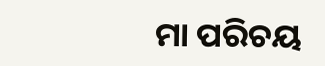ମା ପରିଚୟ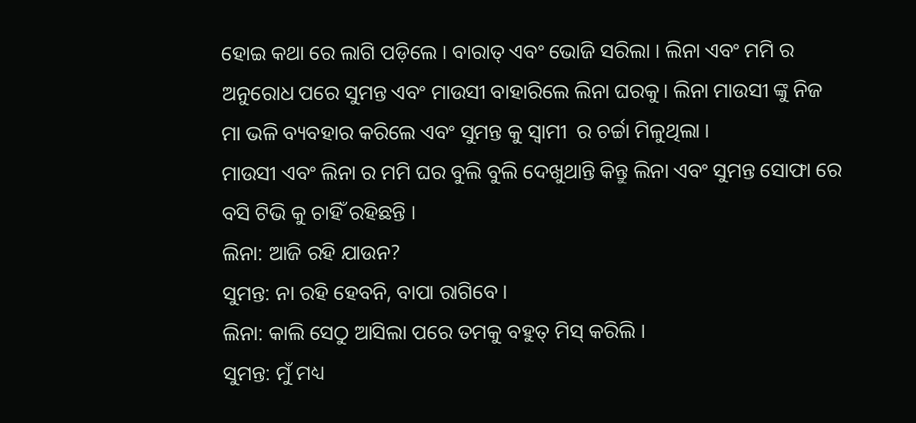ହୋଇ କଥା ରେ ଲାଗି ପଡ଼ିଲେ । ବାରାତ୍ ଏବଂ ଭୋଜି ସରିଲା । ଲିନା ଏବଂ ମମି ର ଅନୁରୋଧ ପରେ ସୁମନ୍ତ ଏବଂ ମାଉସୀ ବାହାରିଲେ ଲିନା ଘରକୁ। ଲିନା ମାଉସୀ ଙ୍କୁ ନିଜ ମା ଭଳି ବ୍ୟବହାର କରିଲେ ଏବଂ ସୁମନ୍ତ କୁ ସ୍ବାମୀ  ର ଚର୍ଚ୍ଚା ମିଳୁଥିଲା ।
ମାଉସୀ ଏବଂ ଲିନା ର ମମି ଘର ବୁଲି ବୁଲି ଦେଖୁଥାନ୍ତି କିନ୍ତୁ ଲିନା ଏବଂ ସୁମନ୍ତ ସୋଫା ରେ ବସି ଟିଭି କୁ ଚାହିଁ ରହିଛନ୍ତି ।
ଲିନା: ଆଜି ରହି ଯାଉନ?
ସୁମନ୍ତ: ନା ରହି ହେବନି, ବାପା ରାଗିବେ ।
ଲିନା: କାଲି ସେଠୁ ଆସିଲା ପରେ ତମକୁ ବହୁତ୍ ମିସ୍ କରିଲି ।
ସୁମନ୍ତ: ମୁଁ ମଧ୍ୟ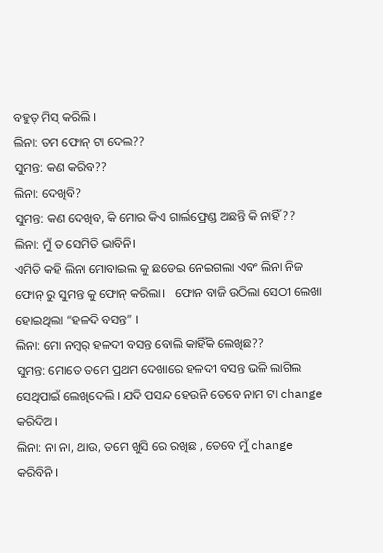ବହୁତ୍ ମିସ୍ କରିଲି ।
ଲିନା: ତମ ଫୋନ୍ ଟା ଦେଲ??
ସୁମନ୍ତ: କଣ କରିବ??
ଲିନା: ଦେଖିବି?
ସୁମନ୍ତ: କଣ ଦେଖିବ, କି ମୋର କିଏ ଗାର୍ଲଫ୍ରେଣ୍ଡ ଅଛନ୍ତି କି ନାହିଁ ??
ଲିନା: ମୁଁ ତ ସେମିତି ଭାବିନି।
ଏମିତି କହି ଲିନା ମୋବାଇଲ କୁ ଛଡେଇ ନେଇଗଲା ଏବଂ ଲିନା ନିଜ ଫୋନ୍ ରୁ ସୁମନ୍ତ କୁ ଫୋନ୍ କରିଲା।   ଫୋନ ବାଜି ଉଠିଲା ସେଠୀ ଲେଖା ହୋଇଥିଲା “ହଳଦି ବସନ୍ତ” ।
ଲିନା: ମୋ ନମ୍ବର୍ ହଳଦୀ ବସନ୍ତ ବୋଲି କାହିଁକି ଲେଖିଛ??
ସୁମନ୍ତ: ମୋତେ ତମେ ପ୍ରଥମ ଦେଖାରେ ହଳଦୀ ବସନ୍ତ ଭଳି ଲାଗିଲ ସେଥିପାଇଁ ଲେଖିଦେଲି । ଯଦି ପସନ୍ଦ ହେଉନି ତେବେ ନାମ ଟା change କରିଦିଅ ।
ଲିନା: ନା ନା, ଥାଉ, ତମେ ଖୁସି ରେ ରଖିଛ , ତେବେ ମୁଁ change କରିବିନି ।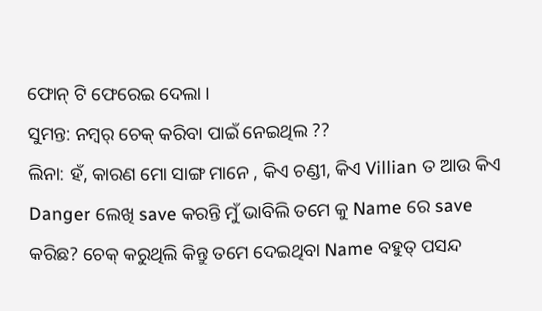ଫୋନ୍ ଟି ଫେରେଇ ଦେଲା ।
ସୁମନ୍ତ: ନମ୍ବର୍ ଚେକ୍ କରିବା ପାଇଁ ନେଇଥିଲ ??
ଲିନା: ହଁ, କାରଣ ମୋ ସାଙ୍ଗ ମାନେ , କିଏ ଚଣ୍ଡୀ, କିଏ Villian ତ ଆଉ କିଏ Danger ଲେଖି save କରନ୍ତି ମୁଁ ଭାବିଲି ତମେ କୁ Name ରେ save କରିଛ? ଚେକ୍ କରୁଥିଲି କିନ୍ତୁ ତମେ ଦେଇଥିବା Name ବହୁତ୍ ପସନ୍ଦ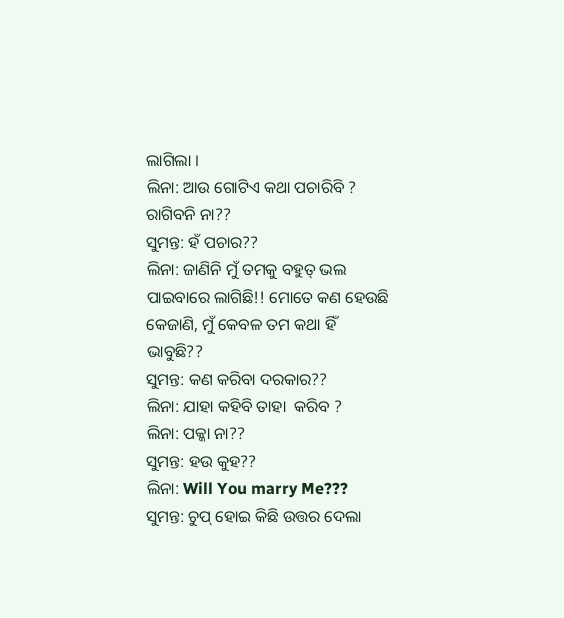ଲାଗିଲା ।
ଲିନା: ଆଉ ଗୋଟିଏ କଥା ପଚାରିବି ? ରାଗିବନି ନା??
ସୁମନ୍ତ: ହଁ ପଚାର??
ଲିନା: ଜାଣିନି ମୁଁ ତମକୁ ବହୁତ୍ ଭଲ ପାଇବାରେ ଲାଗିଛି!! ମୋତେ କଣ ହେଉଛି କେଜାଣି, ମୁଁ କେବଳ ତମ କଥା ହିଁ ଭାବୁଛି??
ସୁମନ୍ତ: କଣ କରିବା ଦରକାର??
ଲିନା: ଯାହା କହିବି ତାହା  କରିବ ?
ଲିନା: ପକ୍କା ନା??
ସୁମନ୍ତ: ହଉ କୁହ??
ଲିନା: Will You marry Me???
ସୁମନ୍ତ: ଚୁପ୍ ହୋଇ କିଛି ଉତ୍ତର ଦେଲା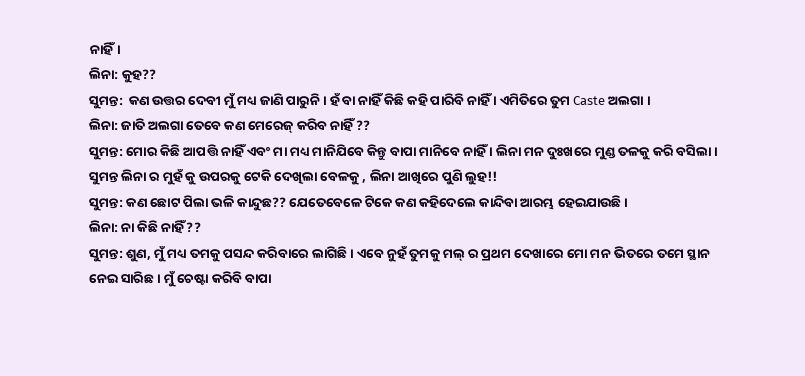ନାହିଁ।
ଲିନା: କୁହ??
ସୁମନ୍ତ:  କଣ ଉତ୍ତର ଦେବୀ ମୁଁ ମଧ୍ୟ ଜାଣି ପାରୁନି । ହଁ ବା ନାହିଁ କିଛି କହି ପାରିବି ନାହିଁ । ଏମିତିରେ ତୁମ Caste ଅଲଗା ।
ଲିନା: ଜାତି ଅଲଗା ତେବେ କଣ ମେରେଜ୍ କରିବ ନାହିଁ ??
ସୁମନ୍ତ: ମୋର କିଛି ଆପତ୍ତି ନାହିଁ ଏବଂ ମା ମଧ୍ୟ ମାନିଯିବେ କିନ୍ତୁ ବାପା ମାନିବେ ନାହିଁ । ଲିନା ମନ ଦୁଃଖରେ ମୁଣ୍ଡ ତଳକୁ କରି ବସିଲା । ସୁମନ୍ତ ଲିନା ର ମୁହଁ କୁ ଉପରକୁ ଟେକି ଦେଖିଲା ବେଳକୁ , ଲିନା ଆଖିରେ ପୁଣି ଲୁହ!!
ସୁମନ୍ତ: କଣ ଛୋଟ ପିଲା ଭଳି କାନ୍ଦୁଛ?? ଯେତେବେଳେ ଟିକେ କଣ କହିଦେଲେ କାନ୍ଦିବା ଆରମ୍ଭ ହେଇଯାଉଛି।
ଲିନା: ନା କିଛି ନାହିଁ ??
ସୁମନ୍ତ: ଶୁଣ, ମୁଁ ମଧ୍ୟ ତମକୁ ପସନ୍ଦ କରିବାରେ ଲାଗିଛି । ଏବେ ନୁହଁ ତୁମକୁ ମଲ୍ ର ପ୍ରଥମ ଦେଖାରେ ମୋ ମନ ଭିତରେ ତମେ ସ୍ଥାନ ନେଇ ସାରିଛ । ମୁଁ ଚେଷ୍ଟା କରିବି ବାପା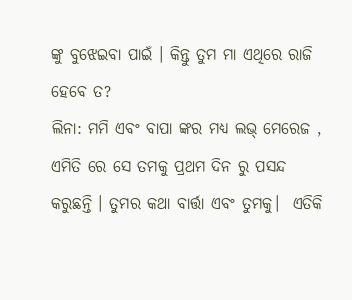ଙ୍କୁ ବୁଝେଇବା ପାଇଁ । କିନ୍ତୁ ତୁମ ମା ଏଥିରେ ରାଜି ହେବେ ତ?
ଲିନା: ମମି ଏବଂ ବାପା ଙ୍କର ମଧ୍ୟ ଲଭ୍ ମେରେଜ , ଏମିତି ରେ ସେ ତମକୁ ପ୍ରଥମ ଦିନ ରୁ ପସନ୍ଦ କରୁଛନ୍ତି । ତୁମର କଥା ବାର୍ତ୍ତା ଏବଂ ତୁମକୁ।  ଏତିକି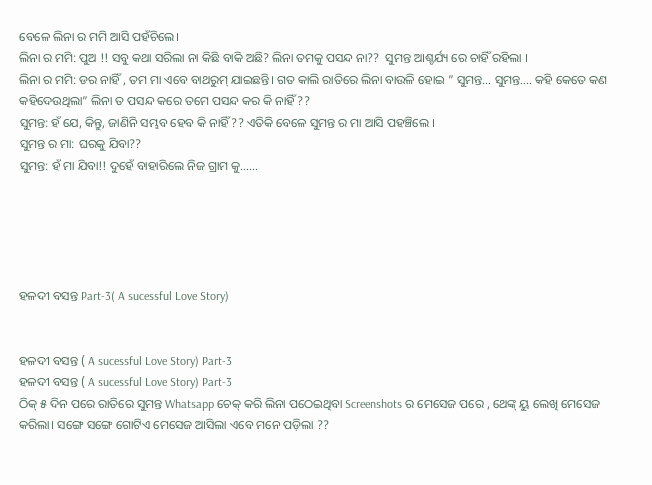ବେଳେ ଲିନା ର ମମି ଆସି ପହଁଚିଲେ।
ଲିନା ର ମମି: ପୁଅ !! ସବୁ କଥା ସରିଲା ନା କିଛି ବାକି ଅଛି? ଲିନା ତମକୁ ପସନ୍ଦ ନା??  ସୁମନ୍ତ ଆଶ୍ଚର୍ଯ୍ୟ ରେ ଚାହିଁ ରହିଲା ।
ଲିନା ର ମମି: ଡର ନାହିଁ , ତମ ମା ଏବେ ବାଥରୁମ୍ ଯାଇଛନ୍ତି। ଗତ କାଲି ରାତିରେ ଲିନା ବାଉଳି ହୋଇ ” ସୁମନ୍ତ… ସୁମନ୍ତ…. କହି କେତେ କଣ କହିଦେଉଥିଲା” ଲିନା ତ ପସନ୍ଦ କରେ ତମେ ପସନ୍ଦ କର କି ନାହିଁ??
ସୁମନ୍ତ: ହଁ ଯେ, କିନ୍ତୁ, ଜାଣିନି ସମ୍ଭବ ହେବ କି ନାହିଁ?? ଏତିକି ବେଳେ ସୁମନ୍ତ ର ମା ଆସି ପହଞ୍ଚିଲେ ।
ସୁମନ୍ତ ର ମା: ଘରକୁ ଯିବା??
ସୁମନ୍ତ: ହଁ ମା ଯିବା!! ଦୁହେଁ ବାହାରିଲେ ନିଜ ଗ୍ରାମ କୁ……





ହଳଦୀ ବସନ୍ତ Part-3( A sucessful Love Story)


ହଳଦୀ ବସନ୍ତ ( A sucessful Love Story) Part-3
ହଳଦୀ ବସନ୍ତ ( A sucessful Love Story) Part-3
ଠିକ୍ ୫ ଦିନ ପରେ ରାତିରେ ସୁମନ୍ତ Whatsapp ଚେକ୍ କରି ଲିନା ପଠେଇଥିବା Screenshots ର ମେସେଜ ପରେ , ଥେଙ୍କ୍ ୟୁ ଲେଖି ମେସେଜ କରିଲା। ସଙ୍ଗେ ସଙ୍ଗେ ଗୋଟିଏ ମେସେଜ ଆସିଲା ଏବେ ମନେ ପଡ଼ିଲା ??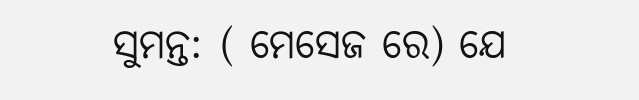ସୁମନ୍ତ: ( ମେସେଜ ରେ) ଯେ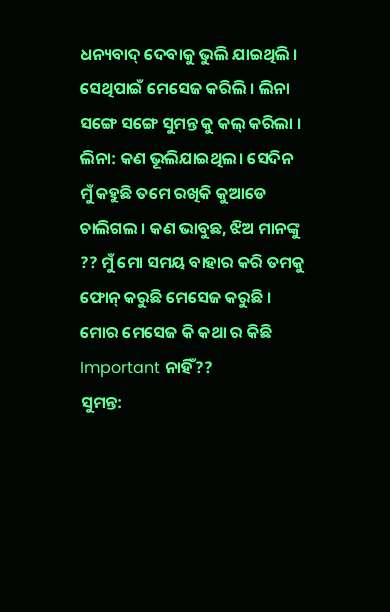ଧନ୍ୟବାଦ୍ ଦେବାକୁ ଭୁଲି ଯାଇଥିଲି । ସେଥିପାଇଁ ମେସେଜ କରିଲି । ଲିନା ସଙ୍ଗେ ସଙ୍ଗେ ସୁମନ୍ତ କୁ କଲ୍ କରିଲା ।
ଲିନା: କଣ ଭୂଲିଯାଇଥିଲ। ସେଦିନ ମୁଁ କହୁଛି ତମେ ରଖିକି କୁଆଡେ ଚାଲିଗଲ । କଣ ଭାବୁଛ, ଝିଅ ମାନଙ୍କୁ ?? ମୁଁ ମୋ ସମୟ ବାହାର କରି ତମକୁ ଫୋନ୍ କରୁଛି ମେସେଜ କରୁଛି । ମୋର ମେସେଜ କି କଥା ର କିଛି Important ନାହିଁ??
ସୁମନ୍ତ: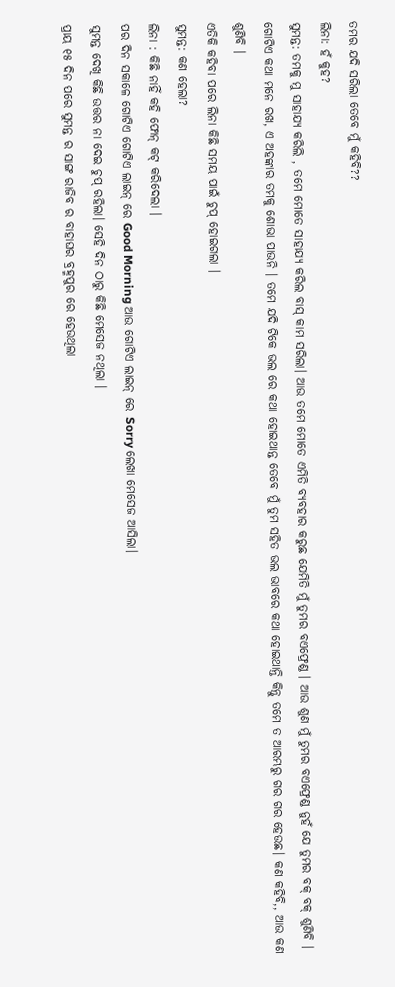ତମର ଯଦି ସରିଲା ତେବେ ମୁଁ କହିବି??
ଲିନା: ହଁ କୁହ?
ସୁମନ୍ତ: ତମକୁ ମୁ ସାହାଯ୍ୟ କରିଲି , ତମେ ମୋତେ ସାହାଯ୍ୟ କରିଲ ବାସ୍ କାମ ସରିଲା। ଆଉ ତମେ ମୋତେ ଏମିତି ବ୍ୟବହାର କରୁଛ ଯେମିତି ମୁଁ ତୁମର ବଏଫ୍ରେଣ୍ଡ । ଆଉ ଶୁଣ ମୁଁ ତୁମର ବଏଫ୍ରେଣ୍ଡ ନୁହଁ ଯେ ତୁମର ବକ୍ ବକ୍ ଶୁଣିବି । ଗୋଟିଏ କଥା ମନେ ରଖ, ଏ ଅହଙ୍କାର ତମକୁ ଶୋଭା ପାଉନି । ତମେ ଯଦି ଟିକେ ଭଲ ରେ କଥା ହୋଇଥାନ୍ତ ତେବେ ମୁଁ ତୁମ ସହିତ ଭଲ ଭାବରେ କଥା ହୋଇଥାନ୍ତି କିନ୍ତୁ ତମେ ତ ଆରମ୍ଭରୁ ଗର ଗର ହେଉଛ। କଣ କହିବି,, ଆଉ କଣ ଶୁଣିବି ।
ଏତିକି କହିବା ପରେ ଲିନା କିଛି ସମୟ ପାଇଁ ଚୁପ୍ ହୋଇଗଲା ।
ସୁମନ୍ତ: କଣ ହେଲା?
ଲିନା : କିଛି ନାହିଁ କହି ଫୋନ୍ କଟ୍ କରିଦେଲା ।
ପର ଦିନ ସକାଳେ ଗୋଟିଏ ଗୋଟିଏ ଲାଇନ୍ ରେ Good Morning ଆଉ ଗୋଟିଏ ଲାଇନ୍ ରେ Sorry ଲେଖା ମେସେଜ ଆସିଲା।
ସୁମନ୍ତ ଦେଖି କିଛି ଉତ୍ତର ନା ଦେଇ ଚୁପ୍ ରହିଲା। ସେହି ଦିନ ଠାରୁ କିଛି ମେସେଜ ନଥିଲା ।
ପ୍ରାୟ ୧୫ ଦିନ ପରେ ସୁମନ୍ତ ର ସାଙ୍ଗ ରାଜିବ ର ବାହାଘର ବ୍ରହ୍ମପୁର ରେ ହେଉଥିଲା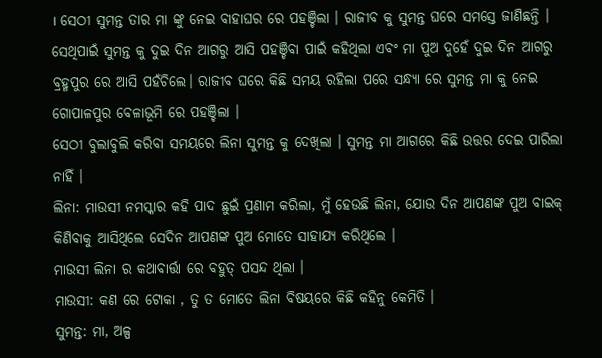। ସେଠୀ ସୁମନ୍ତ ତାର ମା ଙ୍କୁ ନେଇ ବାହାଘର ରେ ପହଞ୍ଚିଲା । ରାଜୀବ କୁ ସୁମନ୍ତ ଘରେ ସମସ୍ତେ ଜାଣିଛନ୍ତି । ସେଥିପାଇଁ ସୁମନ୍ତ କୁ ଦୁଇ ଦିନ ଆଗରୁ ଆସି ପହଞ୍ଚିବା ପାଇଁ କହିଥିଲା ଏବଂ ମା ପୁଅ ଦୁହେଁ ଦୁଇ ଦିନ ଆଗରୁ ବ୍ରହ୍ମପୁର ରେ ଆସି ପହଁଚିଲେ। ରାଜୀବ ଘରେ କିଛି ସମୟ ରହିଲା ପରେ ସନ୍ଧ୍ୟା ରେ ସୁମନ୍ତ ମା କୁ ନେଇ ଗୋପାଳପୁର ବେଳାଭୂମି ରେ ପହଞ୍ଚିଲା ।
ସେଠୀ ବୁଲାବୁଲି କରିବା ସମୟରେ ଲିନା ସୁମନ୍ତ କୁ ଦେଖିଲା । ସୁମନ୍ତ ମା ଆଗରେ କିଛି ଉତ୍ତର ଦେଇ ପାରିଲା ନାହିଁ ।
ଲିନା: ମାଉସୀ ନମସ୍କାର କହି ପାଦ ଛୁଇଁ ପ୍ରଣାମ କରିଲା, ମୁଁ ହେଉଛି ଲିନା, ଯୋଉ ଦିନ ଆପଣଙ୍କ ପୁଅ ବାଇକ୍ କିଣିବାକୁ ଆସିଥିଲେ ସେଦିନ ଆପଣଙ୍କ ପୁଅ ମୋତେ ସାହାଯ୍ୟ କରିଥିଲେ ।
ମାଉସୀ ଲିନା ର କଥାବାର୍ତ୍ତା ରେ ବହୁତ୍ ପସନ୍ଦ ଥିଲା ।
ମାଉସୀ: କଣ ରେ ଟୋକା , ତୁ ତ ମୋତେ ଲିନା ବିଷୟରେ କିଛି କହିନୁ କେମିତି ।
ସୁମନ୍ତ: ମା, ଅଳ୍ପ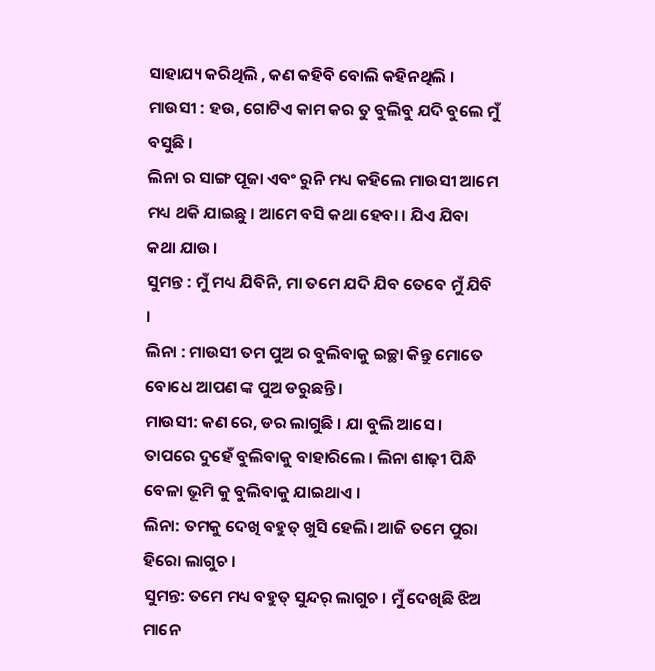ସାହାଯ୍ୟ କରିଥିଲି , କଣ କହିବି ବୋଲି କହିନଥିଲି ।
ମାଉସୀ : ହଉ, ଗୋଟିଏ କାମ କର ତୁ ବୁଲିବୁ ଯଦି ବୁଲେ ମୁଁ ବସୁଛି ।
ଲିନା ର ସାଙ୍ଗ ପୂଜା ଏବଂ ରୁନି ମଧ୍ୟ କହିଲେ ମାଉସୀ ଆମେ ମଧ୍ୟ ଥକି ଯାଇଛୁ । ଆମେ ବସି କଥା ହେବା । ଯିଏ ଯିବା କଥା ଯାଉ।
ସୁମନ୍ତ : ମୁଁ ମଧ୍ୟ ଯିବିନି, ମା ତମେ ଯଦି ଯିବ ତେବେ ମୁଁ ଯିବି ।
ଲିନା : ମାଉସୀ ତମ ପୁଅ ର ବୁଲିବାକୁ ଇଚ୍ଛା କିନ୍ତୁ ମୋତେ ବୋଧେ ଆପଣ ଙ୍କ ପୁଅ ଡରୁଛନ୍ତି ।
ମାଉସୀ: କଣ ରେ, ଡର ଲାଗୁଛି । ଯା ବୁଲି ଆସେ ।
ତାପରେ ଦୁହେଁ ବୁଲିବାକୁ ବାହାରିଲେ । ଲିନା ଶାଢ଼ୀ ପିନ୍ଧି ବେଳା ଭୂମି କୁ ବୁଲିବାକୁ ଯାଇଥାଏ ।
ଲିନା: ତମକୁ ଦେଖି ବହୁତ୍ ଖୁସି ହେଲି। ଆଜି ତମେ ପୁରା ହିରୋ ଲାଗୁଚ ।
ସୁମନ୍ତ: ତମେ ମଧ୍ୟ ବହୁତ୍ ସୁନ୍ଦର୍ ଲାଗୁଚ । ମୁଁ ଦେଖିଛି ଝିଅ ମାନେ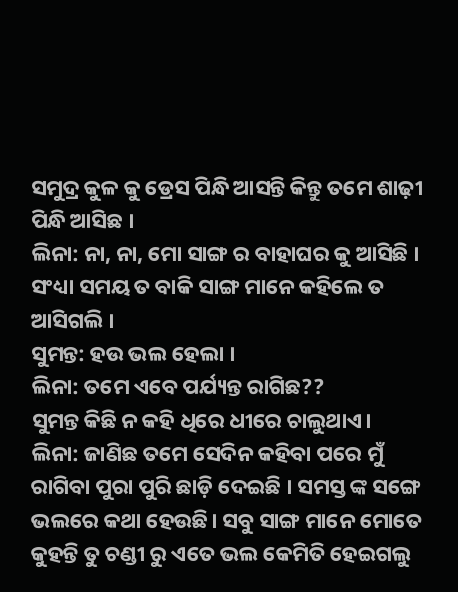ସମୁଦ୍ର କୁଳ କୁ ଡ୍ରେସ ପିନ୍ଧି ଆସନ୍ତି କିନ୍ତୁ ତମେ ଶାଢ଼ୀ ପିନ୍ଧି ଆସିଛ ।
ଲିନା: ନା, ନା, ମୋ ସାଙ୍ଗ ର ବାହାଘର କୁ ଆସିଛି । ସଂଧ୍ୟା ସମୟ ତ ବାକି ସାଙ୍ଗ ମାନେ କହିଲେ ତ ଆସିଗଲି ।
ସୁମନ୍ତ: ହଉ ଭଲ ହେଲା ।
ଲିନା: ତମେ ଏବେ ପର୍ଯ୍ୟନ୍ତ ରାଗିଛ??
ସୁମନ୍ତ କିଛି ନ କହି ଧିରେ ଧୀରେ ଚାଲୁଥାଏ।
ଲିନା: ଜାଣିଛ ତମେ ସେଦିନ କହିବା ପରେ ମୁଁ ରାଗିବା ପୁରା ପୁରି ଛାଡ଼ି ଦେଇଛି । ସମସ୍ତ ଙ୍କ ସଙ୍ଗେ ଭଲରେ କଥା ହେଉଛି। ସବୁ ସାଙ୍ଗ ମାନେ ମୋତେ କୁହନ୍ତି ତୁ ଚଣ୍ଡୀ ରୁ ଏତେ ଭଲ କେମିତି ହେଇଗଲୁ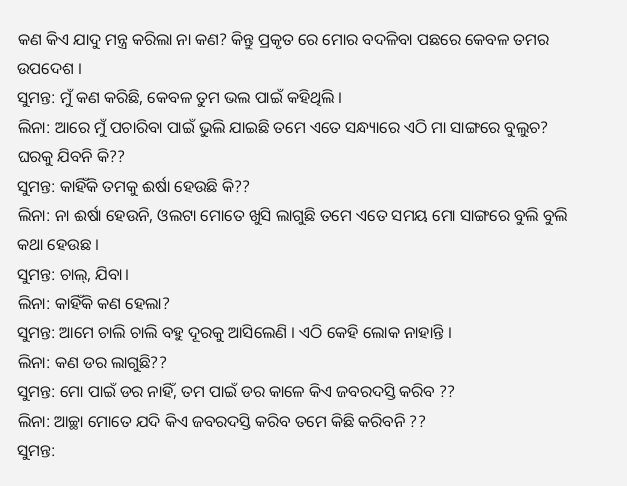କଣ କିଏ ଯାଦୁ ମନ୍ତ୍ର କରିଲା ନା କଣ? କିନ୍ତୁ ପ୍ରକୃତ ରେ ମୋର ବଦଳିବା ପଛରେ କେବଳ ତମର ଉପଦେଶ ।
ସୁମନ୍ତ: ମୁଁ କଣ କରିଛି, କେବଳ ତୁମ ଭଲ ପାଇଁ କହିଥିଲି ।
ଲିନା: ଆରେ ମୁଁ ପଚାରିବା ପାଇଁ ଭୁଲି ଯାଇଛି ତମେ ଏତେ ସନ୍ଧ୍ୟାରେ ଏଠି ମା ସାଙ୍ଗରେ ବୁଲୁଚ? ଘରକୁ ଯିବନି କି??
ସୁମନ୍ତ: କାହିଁକି ତମକୁ ଈର୍ଷା ହେଉଛି କି??
ଲିନା: ନା ଈର୍ଷା ହେଉନି, ଓଲଟା ମୋତେ ଖୁସି ଲାଗୁଛି ତମେ ଏତେ ସମୟ ମୋ ସାଙ୍ଗରେ ବୁଲି ବୁଲି କଥା ହେଉଛ ।
ସୁମନ୍ତ: ଚାଲ୍, ଯିବା।
ଲିନା: କାହିଁକି କଣ ହେଲା?
ସୁମନ୍ତ: ଆମେ ଚାଲି ଚାଲି ବହୁ ଦୂରକୁ ଆସିଲେଣି । ଏଠି କେହି ଲୋକ ନାହାନ୍ତି ।
ଲିନା: କଣ ଡର ଲାଗୁଛି??
ସୁମନ୍ତ: ମୋ ପାଇଁ ଡର ନାହିଁ, ତମ ପାଇଁ ଡର କାଳେ କିଏ ଜବରଦସ୍ତି କରିବ ??
ଲିନା: ଆଚ୍ଛା ମୋତେ ଯଦି କିଏ ଜବରଦସ୍ତି କରିବ ତମେ କିଛି କରିବନି ??
ସୁମନ୍ତ: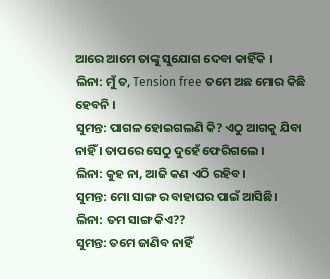ଆରେ ଆମେ ତାଙ୍କୁ ସୁଯୋଗ ଦେବା କାହିଁକି ।
ଲିନା: ମୁଁ ତ, Tension free ତମେ ଅଛ ମୋର କିଛି ହେବନି ।
ସୁମନ୍ତ: ପାଗଳ ହୋଇଗଲଣି କି? ଏଠୁ ଆଗକୁ ଯିବା ନାହିଁ । ତାପରେ ସେଠୁ ଦୁହେଁ ଫେରିଗଲେ ।
ଲିନା: କୁହ ନା, ଆଜି କଣ ଏଠି ରହିବ।
ସୁମନ୍ତ: ମୋ ସାଙ୍ଗ ର ବାହାଘର ପାଇଁ ଆସିଛି।
ଲିନା: ତମ ସାଙ୍ଗ କିଏ??
ସୁମନ୍ତ: ତମେ ଜାଣିବ ନାହିଁ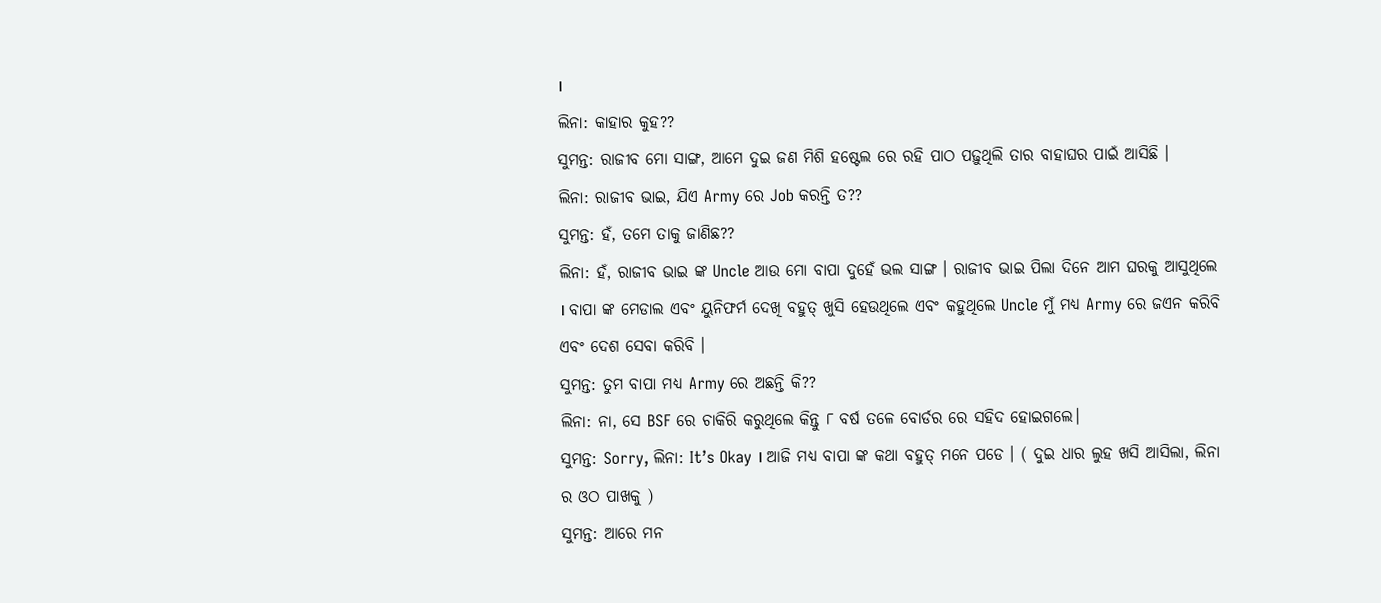।
ଲିନା: କାହାର କୁହ??
ସୁମନ୍ତ: ରାଜୀବ ମୋ ସାଙ୍ଗ, ଆମେ ଦୁଇ ଜଣ ମିଶି ହଷ୍ଟେଲ ରେ ରହି ପାଠ ପଢ଼ୁଥିଲି ତାର ବାହାଘର ପାଇଁ ଆସିଛି ।
ଲିନା: ରାଜୀବ ଭାଇ, ଯିଏ Army ରେ Job କରନ୍ତି ତ??
ସୁମନ୍ତ: ହଁ, ତମେ ତାକୁ ଜାଣିଛ??
ଲିନା: ହଁ, ରାଜୀବ ଭାଇ ଙ୍କ Uncle ଆଉ ମୋ ବାପା ଦୁହେଁ ଭଲ ସାଙ୍ଗ । ରାଜୀବ ଭାଇ ପିଲା ଦିନେ ଆମ ଘରକୁ ଆସୁଥିଲେ । ବାପା ଙ୍କ ମେଡାଲ ଏବଂ ୟୁନିଫର୍ମ ଦେଖି ବହୁତ୍ ଖୁସି ହେଉଥିଲେ ଏବଂ କହୁଥିଲେ Uncle ମୁଁ ମଧ୍ୟ Army ରେ ଜଏନ କରିବି ଏବଂ ଦେଶ ସେବା କରିବି ।
ସୁମନ୍ତ: ତୁମ ବାପା ମଧ୍ୟ Army ରେ ଅଛନ୍ତି କି??
ଲିନା: ନା, ସେ BSF ରେ ଚାକିରି କରୁଥିଲେ କିନ୍ତୁ ୮ ବର୍ଷ ତଳେ ବୋର୍ଡର ରେ ସହିଦ ହୋଇଗଲେ।
ସୁମନ୍ତ: Sorry, ଲିନା: It’s Okay । ଆଜି ମଧ୍ୟ ବାପା ଙ୍କ କଥା ବହୁତ୍ ମନେ ପଡେ । ( ଦୁଇ ଧାର ଲୁହ ଖସି ଆସିଲା, ଲିନା ର ଓଠ ପାଖକୁ )
ସୁମନ୍ତ: ଆରେ ମନ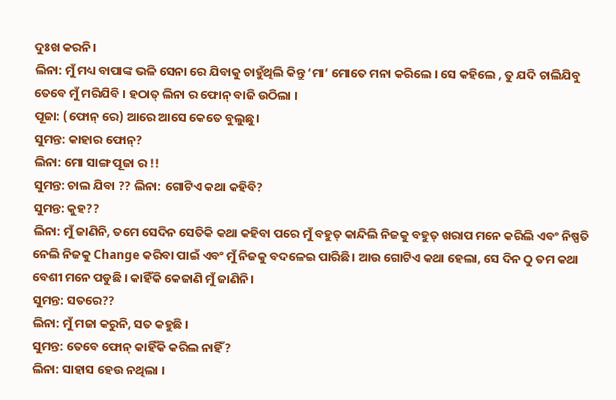ଦୁଃଖ କରନି।
ଲିନା: ମୁଁ ମଧ୍ୟ ବାପାଙ୍କ ଭଳି ସେନା ରେ ଯିବାକୁ ଚାହୁଁଥିଲି କିନ୍ତୁ ‘ମା’ ମୋତେ ମନା କରିଲେ । ସେ କହିଲେ , ତୁ ଯଦି ଚାଲିଯିବୁ ତେବେ ମୁଁ ମରିଯିବି । ହଠାତ୍ ଲିନା ର ଫୋନ୍ ବାଜି ଉଠିଲା ।
ପୂଜା: (ଫୋନ୍ ରେ) ଆରେ ଆସେ କେତେ ବୁଲୁଛୁ।
ସୁମନ୍ତ: କାହାର ଫୋନ୍?
ଲିନା: ମୋ ସାଙ୍ଗ ପୂଜା ର !!
ସୁମନ୍ତ: ଚାଲ ଯିବା ?? ଲିନା: ଗୋଟିଏ କଥା କହିବି?
ସୁମନ୍ତ: କୁହ??
ଲିନା: ମୁଁ ଜାଣିନି, ତମେ ସେଦିନ ସେତିକି କଥା କହିବା ପରେ ମୁଁ ବହୁତ୍ କାନ୍ଦିଲି ନିଜକୁ ବହୁତ୍ ଖରାପ ମନେ କରିଲି ଏବଂ ନିଷ୍ପତି ନେଲି ନିଜକୁ Change କରିବା ପାଇଁ ଏବଂ ମୁଁ ନିଜକୁ ବଦଳେଇ ପାରିଛି। ଆଉ ଗୋଟିଏ କଥା ହେଲା, ସେ ଦିନ ଠୁ ତମ କଥା ବେଶୀ ମନେ ପଡୁଛି । କାହିଁକି କେଜାଣି ମୁଁ ଜାଣିନି।
ସୁମନ୍ତ: ସତରେ??
ଲିନା: ମୁଁ ମଜା କରୁନି, ସତ କହୁଛି ।
ସୁମନ୍ତ: ତେବେ ଫୋନ୍ କାହିଁକି କରିଲ ନାହିଁ?
ଲିନା: ସାହାସ ହେଉ ନଥିଲା ।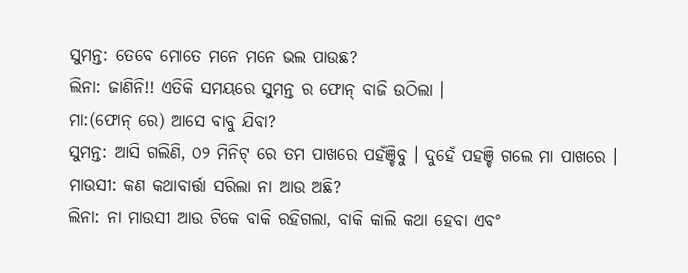ସୁମନ୍ତ: ତେବେ ମୋତେ ମନେ ମନେ ଭଲ ପାଉଛ?
ଲିନା: ଜାଣିନି!! ଏତିକି ସମୟରେ ସୁମନ୍ତ ର ଫୋନ୍ ବାଜି ଉଠିଲା ।
ମା:(ଫୋନ୍ ରେ) ଆସେ ବାବୁ ଯିବା?
ସୁମନ୍ତ: ଆସି ଗଲିଣି, ୦୨ ମିନିଟ୍ ରେ ତମ ପାଖରେ ପହଁଞ୍ଚିବୁ । ଦୁହେଁ ପହଞ୍ଚି ଗଲେ ମା ପାଖରେ ।
ମାଉସୀ: କଣ କଥାବାର୍ତ୍ତା ସରିଲା ନା ଆଉ ଅଛି?
ଲିନା: ନା ମାଉସୀ ଆଉ ଟିକେ ବାକି ରହିଗଲା, ବାକି କାଲି କଥା ହେବା ଏବଂ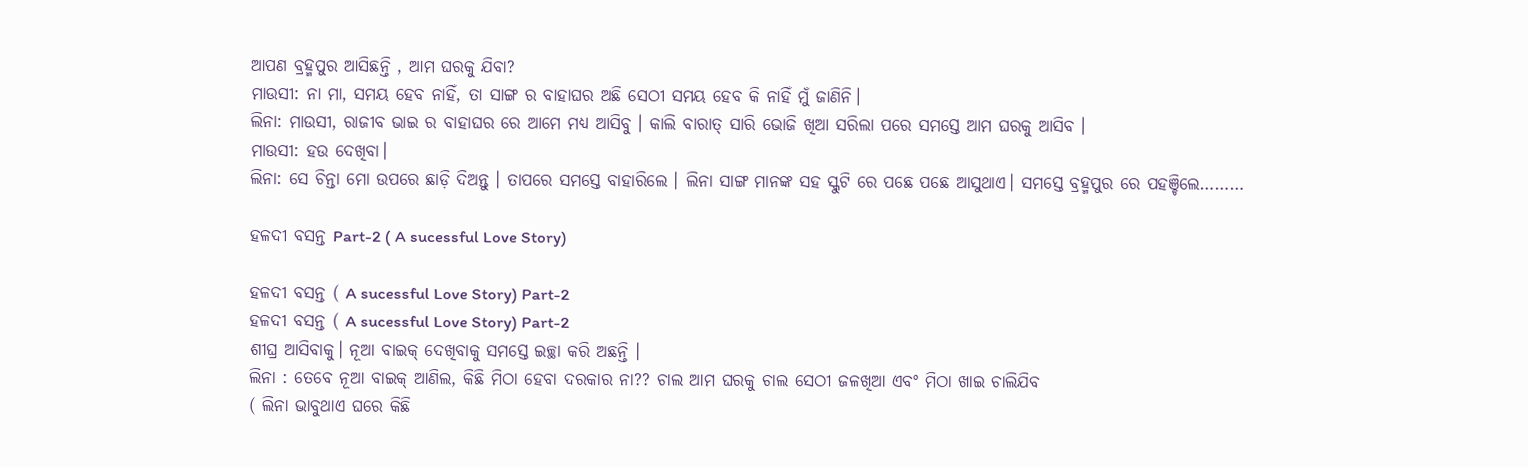ଆପଣ ବ୍ରହ୍ମପୁର ଆସିଛନ୍ତି , ଆମ ଘରକୁ ଯିବା?
ମାଉସୀ: ନା ମା, ସମୟ ହେବ ନାହିଁ, ତା ସାଙ୍ଗ ର ବାହାଘର ଅଛି ସେଠୀ ସମୟ ହେବ କି ନାହିଁ ମୁଁ ଜାଣିନି।
ଲିନା: ମାଉସୀ, ରାଜୀବ ଭାଇ ର ବାହାଘର ରେ ଆମେ ମଧ୍ୟ ଆସିବୁ । କାଲି ବାରାତ୍ ସାରି ଭୋଜି ଖିଆ ସରିଲା ପରେ ସମସ୍ତେ ଆମ ଘରକୁ ଆସିବ ।
ମାଉସୀ: ହଉ ଦେଖିବା।
ଲିନା: ସେ ଚିନ୍ତା ମୋ ଉପରେ ଛାଡ଼ି ଦିଅନ୍ତୁ । ତାପରେ ସମସ୍ତେ ବାହାରିଲେ । ଲିନା ସାଙ୍ଗ ମାନଙ୍କ ସହ ସ୍କୁଟି ରେ ପଛେ ପଛେ ଆସୁଥାଏ। ସମସ୍ତେ ବ୍ରହ୍ମପୁର ରେ ପହଞ୍ଚିଲେ………

ହଳଦୀ ବସନ୍ତ Part-2 ( A sucessful Love Story)

ହଳଦୀ ବସନ୍ତ ( A sucessful Love Story) Part-2
ହଳଦୀ ବସନ୍ତ ( A sucessful Love Story) Part-2
ଶୀଘ୍ର ଆସିବାକୁ। ନୂଆ ବାଇକ୍ ଦେଖିବାକୁ ସମସ୍ତେ ଇଚ୍ଛା କରି ଅଛନ୍ତି ।
ଲିନା : ତେବେ ନୂଆ ବାଇକ୍ ଆଣିଲ, କିଛି ମିଠା ହେବା ଦରକାର ନା?? ଚାଲ ଆମ ଘରକୁ ଚାଲ ସେଠୀ ଜଳଖିଆ ଏବଂ ମିଠା ଖାଇ ଚାଲିଯିବ
( ଲିନା ଭାବୁଥାଏ ଘରେ କିଛି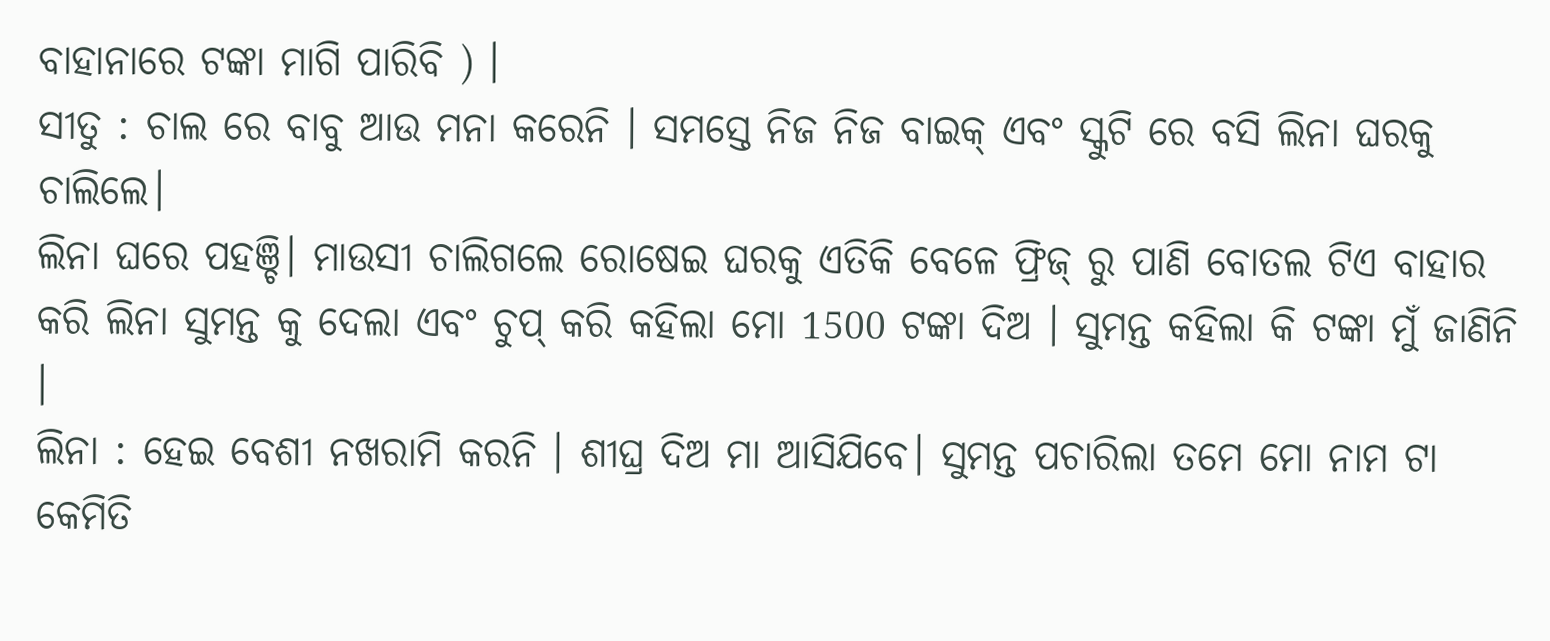ବାହାନାରେ ଟଙ୍କା ମାଗି ପାରିବି ) ।
ସୀତୁ : ଚାଲ ରେ ବାବୁ ଆଉ ମନା କରେନି । ସମସ୍ତେ ନିଜ ନିଜ ବାଇକ୍ ଏବଂ ସ୍କୁଟି ରେ ବସି ଲିନା ଘରକୁ ଚାଲିଲେ।
ଲିନା ଘରେ ପହଞ୍ଚି। ମାଉସୀ ଚାଲିଗଲେ ରୋଷେଇ ଘରକୁ ଏତିକି ବେଳେ ଫ୍ରିଜ୍ ରୁ ପାଣି ବୋତଲ ଟିଏ ବାହାର କରି ଲିନା ସୁମନ୍ତ କୁ ଦେଲା ଏବଂ ଚୁପ୍ କରି କହିଲା ମୋ 1500 ଟଙ୍କା ଦିଅ । ସୁମନ୍ତ କହିଲା କି ଟଙ୍କା ମୁଁ ଜାଣିନି ।
ଲିନା : ହେଇ ବେଶୀ ନଖରାମି କରନି । ଶୀଘ୍ର ଦିଅ ମା ଆସିଯିବେ। ସୁମନ୍ତ ପଚାରିଲା ତମେ ମୋ ନାମ ଟା କେମିତି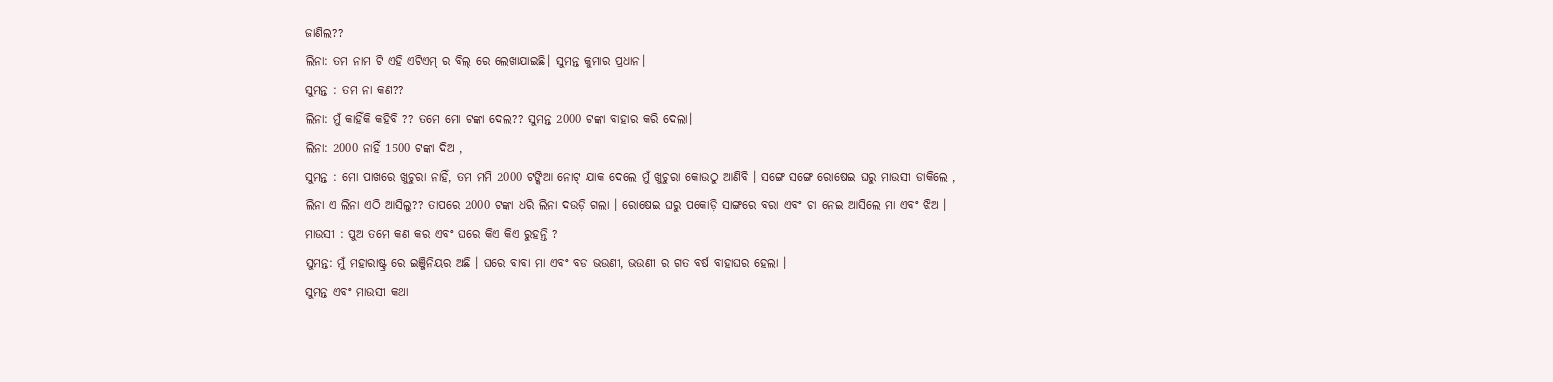ଜାଣିଲ??
ଲିନା: ତମ ନାମ ଟି ଏହି ଏଟିଏମ୍ ର ବିଲ୍ ରେ ଲେଖାଯାଇଛି। ସୁମନ୍ତ କୁମାର ପ୍ରଧାନ।
ସୁମନ୍ତ : ତମ ନା କଣ??
ଲିନା: ମୁଁ କାହିଁକି କହିବି ?? ତମେ ମୋ ଟଙ୍କା ଦେଲ?? ସୁମନ୍ତ 2000 ଟଙ୍କା ବାହାର କରି ଦେଲା।
ଲିନା: 2000 ନାହିଁ 1500 ଟଙ୍କା ଦିଅ ,
ସୁମନ୍ତ : ମୋ ପାଖରେ ଖୁଚୁରା ନାହିଁ, ତମ ମମି 2000 ଟଙ୍କିଆ ନୋଟ୍ ଯାକ ଦେଲେ ମୁଁ ଖୁଚୁରା କୋଉଠୁ ଆଣିବି । ସଙ୍ଗେ ସଙ୍ଗେ ରୋଷେଇ ଘରୁ ମାଉସୀ ଡାକିଲେ , ଲିନା ଏ ଲିନା ଏଠି ଆସିଲୁ?? ତାପରେ 2000 ଟଙ୍କା ଧରି ଲିନା ଦଉଡ଼ି ଗଲା । ରୋଷେଇ ଘରୁ ପକୋଡ଼ି ସାଙ୍ଗରେ ବରା ଏବଂ ଚା ନେଇ ଆସିଲେ ମା ଏବଂ ଝିଅ ।
ମାଉସୀ : ପୁଅ ତମେ କଣ କର ଏବଂ ଘରେ କିଏ କିଏ ରୁହନ୍ତି ?
ସୁମନ୍ତ: ମୁଁ ମହାରାଷ୍ଟ୍ର ରେ ଇଞ୍ଜିନିୟର ଅଛି । ଘରେ ବାବା ମା ଏବଂ ବଡ ଭଉଣୀ, ଭଉଣୀ ର ଗତ ବର୍ଷ ବାହାଘର ହେଲା ।
ସୁମନ୍ତ ଏବଂ ମାଉସୀ କଥା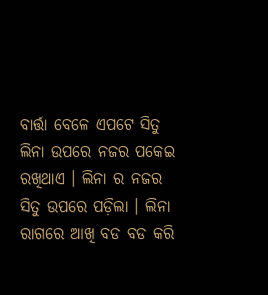ବାର୍ତ୍ତା ବେଳେ ଏପଟେ ସିତୁ ଲିନା ଉପରେ ନଜର ପକେଇ ରଖିଥାଏ । ଲିନା ର ନଜର ସିତୁ ଉପରେ ପଡ଼ିଲା । ଲିନା ରାଗରେ ଆଖି ବଡ ବଡ କରି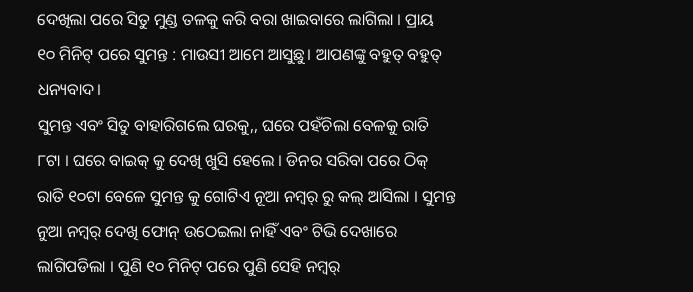ଦେଖିଲା ପରେ ସିତୁ ମୁଣ୍ଡ ତଳକୁ କରି ବରା ଖାଇବାରେ ଲାଗିଲା । ପ୍ରାୟ ୧୦ ମିନିଟ୍ ପରେ ସୁମନ୍ତ : ମାଉସୀ ଆମେ ଆସୁଛୁ। ଆପଣଙ୍କୁ ବହୁତ୍ ବହୁତ୍ ଧନ୍ୟବାଦ।
ସୁମନ୍ତ ଏବଂ ସିତୁ ବାହାରିଗଲେ ଘରକୁ,, ଘରେ ପହଁଚିଲା ବେଳକୁ ରାତି ୮ଟା । ଘରେ ବାଇକ୍ କୁ ଦେଖି ଖୁସି ହେଲେ । ଡିନର ସରିବା ପରେ ଠିକ୍ ରାତି ୧୦ଟା ବେଳେ ସୁମନ୍ତ କୁ ଗୋଟିଏ ନୂଆ ନମ୍ବର୍ ରୁ କଲ୍ ଆସିଲା । ସୁମନ୍ତ ନୁଆ ନମ୍ବର୍ ଦେଖି ଫୋନ୍ ଉଠେଇଲା ନାହିଁ ଏବଂ ଟିଭି ଦେଖାରେ ଲାଗିପଡିଲା । ପୁଣି ୧୦ ମିନିଟ୍ ପରେ ପୁଣି ସେହି ନମ୍ବର୍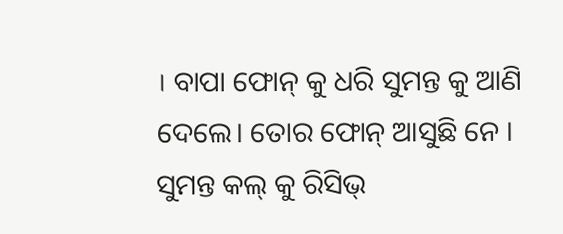। ବାପା ଫୋନ୍ କୁ ଧରି ସୁମନ୍ତ କୁ ଆଣି ଦେଲେ। ତୋର ଫୋନ୍ ଆସୁଛି ନେ । ସୁମନ୍ତ କଲ୍ କୁ ରିସିଭ୍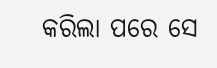କରିଲା ପରେ ସେ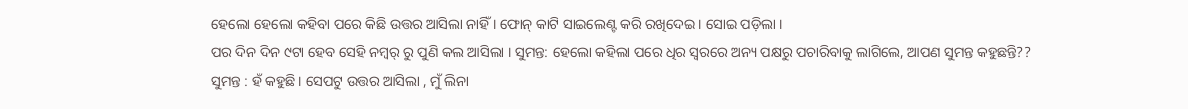ହେଲୋ ହେଲୋ କହିବା ପରେ କିଛି ଉତ୍ତର ଆସିଲା ନାହିଁ । ଫୋନ୍ କାଟି ସାଇଲେଣ୍ଟ କରି ରଖିଦେଇ । ସୋଇ ପଡ଼ିଲା ।
ପର ଦିନ ଦିନ ୯ଟା ହେବ ସେହି ନମ୍ବର୍ ରୁ ପୁଣି କଲ ଆସିଲା । ସୁମନ୍ତ: ହେଲୋ କହିଲା ପରେ ଧିର ସ୍ଵରରେ ଅନ୍ୟ ପକ୍ଷରୁ ପଚାରିବାକୁ ଲାଗିଲେ, ଆପଣ ସୁମନ୍ତ କହୁଛନ୍ତି??
ସୁମନ୍ତ : ହଁ କହୁଛି । ସେପଟୁ ଉତ୍ତର ଆସିଲା , ମୁଁ ଲିନା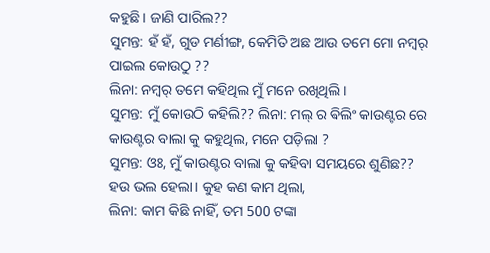କହୁଛି । ଜାଣି ପାରିଲ??
ସୁମନ୍ତ: ହଁ ହଁ, ଗୁଡ ମର୍ଣୀଙ୍ଗ, କେମିତି ଅଛ ଆଉ ତମେ ମୋ ନମ୍ବର୍ ପାଇଲ କୋଉଠୁ ??
ଲିନା: ନମ୍ବର୍ ତମେ କହିଥିଲ ମୁଁ ମନେ ରଖିଥିଲି।
ସୁମନ୍ତ: ମୁଁ କୋଉଠି କହିଲି?? ଲିନା: ମଲ୍ ର ଵିଲିଂ କାଉଣ୍ଟର ରେ କାଉଣ୍ଟର ବାଲା କୁ କହୁଥିଲ, ମନେ ପଡ଼ିଲା ?
ସୁମନ୍ତ: ଓଃ, ମୁଁ କାଉଣ୍ଟର ବାଲା କୁ କହିବା ସମୟରେ ଶୁଣିଛ?? ହଉ ଭଲ ହେଲା। କୁହ କଣ କାମ ଥିଲା,
ଲିନା: କାମ କିଛି ନାହିଁ, ତମ 500 ଟଙ୍କା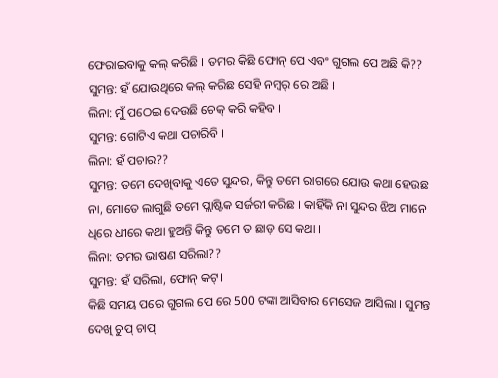ଫେରାଇବାକୁ କଲ୍ କରିଛି । ତମର କିଛି ଫୋନ୍ ପେ ଏବଂ ଗୁଗଲ ପେ ଅଛି କି??
ସୁମନ୍ତ: ହଁ ଯୋଉଥିରେ କଲ୍ କରିଛ ସେହି ନମ୍ବର୍ ରେ ଅଛି ।
ଲିନା: ମୁଁ ପଠେଇ ଦେଉଛି ଚେକ୍ କରି କହିବ ।
ସୁମନ୍ତ: ଗୋଟିଏ କଥା ପଚାରିବି ।
ଲିନା: ହଁ ପଚାର??
ସୁମନ୍ତ: ତମେ ଦେଖିବାକୁ ଏତେ ସୁନ୍ଦର, କିନ୍ତୁ ତମେ ରାଗରେ ଯୋଉ କଥା ହେଉଛ ନା, ମୋତେ ଲାଗୁଛି ତମେ ପ୍ଲାଷ୍ଟିକ ସର୍ଜରୀ କରିଛ । କାହିଁକି ନା ସୁନ୍ଦର ଝିଅ ମାନେ ଧିରେ ଧୀରେ କଥା ହୁଅନ୍ତି କିନ୍ତୁ ତମେ ତ ଛାଡ଼ ସେ କଥା ।
ଲିନା: ତମର ଭାଷଣ ସରିଲା??
ସୁମନ୍ତ: ହଁ ସରିଲା, ଫୋନ୍ କଟ୍।
କିଛି ସମୟ ପରେ ଗୁଗଲ ପେ ରେ 500 ଟଙ୍କା ଆସିବାର ମେସେଜ ଆସିଲା । ସୁମନ୍ତ ଦେଖି ଚୁପ୍ ଚାପ୍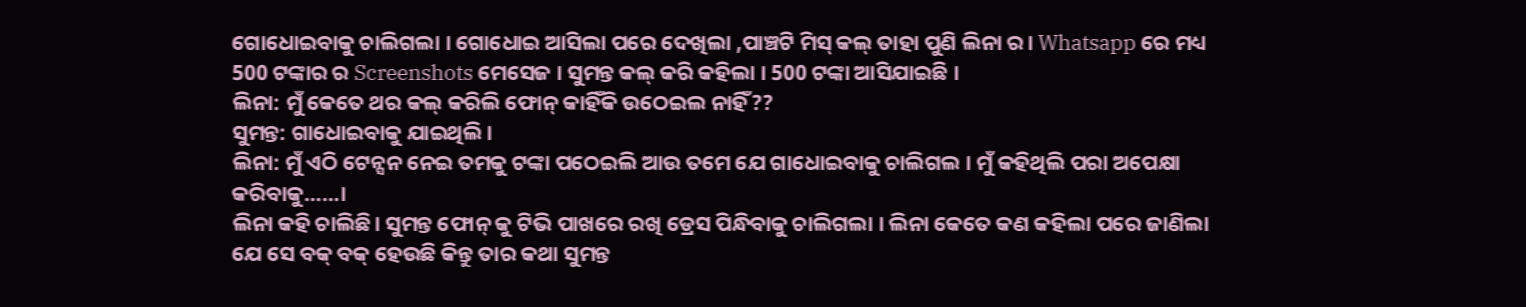ଗୋଧୋଇବାକୁ ଚାଲିଗଲା । ଗୋଧୋଇ ଆସିଲା ପରେ ଦେଖିଲା ,ପାଞ୍ଚଟି ମିସ୍ କଲ୍ ତାହା ପୁଣି ଲିନା ର। Whatsapp ରେ ମଧ୍ୟ 500 ଟଙ୍କାର ର Screenshots ମେସେଜ । ସୁମନ୍ତ କଲ୍ କରି କହିଲା । 500 ଟଙ୍କା ଆସିଯାଇଛି ।
ଲିନା: ମୁଁ କେତେ ଥର କଲ୍ କରିଲି ଫୋନ୍ କାହିଁକି ଉଠେଇଲ ନାହିଁ??
ସୁମନ୍ତ: ଗାଧୋଇବାକୁ ଯାଇଥିଲି।
ଲିନା: ମୁଁ ଏଠି ଟେନ୍ସନ ନେଇ ତମକୁ ଟଙ୍କା ପଠେଇଲି ଆଉ ତମେ ଯେ ଗାଧୋଇବାକୁ ଚାଲିଗଲ । ମୁଁ କହିଥିଲି ପରା ଅପେକ୍ଷା କରିବାକୁ……।
ଲିନା କହି ଚାଲିଛି। ସୁମନ୍ତ ଫୋନ୍ କୁ ଟିଭି ପାଖରେ ରଖି ଡ୍ରେସ ପିନ୍ଧିବାକୁ ଚାଲିଗଲା । ଲିନା କେତେ କଣ କହିଲା ପରେ ଜାଣିଲା ଯେ ସେ ବକ୍ ବକ୍ ହେଉଛି କିନ୍ତୁ ତାର କଥା ସୁମନ୍ତ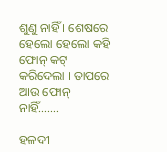ଶୁଣୁ ନାହିଁ । ଶେଷରେ ହେଲୋ ହେଲୋ କହି ଫୋନ୍ କଟ୍ କରିଦେଲା । ତାପରେ ଆଉ ଫୋନ୍ ନାହିଁ…….

ହଳଦୀ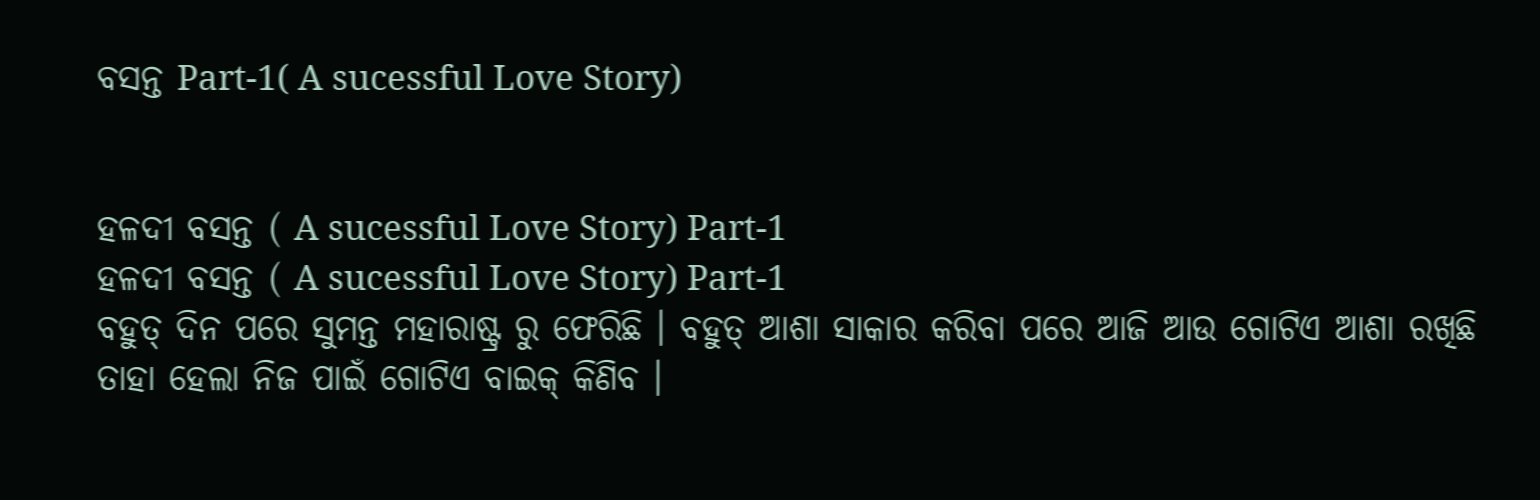ବସନ୍ତ Part-1( A sucessful Love Story)


ହଳଦୀ ବସନ୍ତ ( A sucessful Love Story) Part-1
ହଳଦୀ ବସନ୍ତ ( A sucessful Love Story) Part-1
ବହୁତ୍ ଦିନ ପରେ ସୁମନ୍ତ ମହାରାଷ୍ଟ୍ର ରୁ ଫେରିଛି । ବହୁତ୍ ଆଶା ସାକାର କରିବା ପରେ ଆଜି ଆଉ ଗୋଟିଏ ଆଶା ରଖିଛି ତାହା ହେଲା ନିଜ ପାଇଁ ଗୋଟିଏ ବାଇକ୍ କିଣିବ ।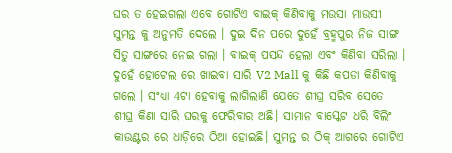ଘର ତ ହେଇଗଲା ଏବେ ଗୋଟିଏ ବାଇକ୍ କିଣିବାକୁ ମଉସା ମାଉସୀ ସୁମନ୍ତ କୁ ଅନୁମତି ଦେଲେ । ଦୁଇ ଦିନ ପରେ ଦୁହେଁ ବ୍ରହ୍ମପୁର ନିଜ ସାଙ୍ଗ ସିତୁ ସାଙ୍ଗରେ ନେଇ ଗଲା । ବାଇକ୍ ପସନ୍ଦ ହେଲା ଏବଂ କିଣିବା ସରିଲା । ଦୁହେଁ ହୋଟେଲ ରେ ଖାଇବା ସାରି V2 Mall କୁ କିଛି କପଡା କିଣିବାକୁ ଗଲେ । ସଂଧ୍ୟା 4ଟା ହେବାକୁ ଲାଗିଲାଣି ଯେତେ ଶୀଘ୍ର ସରିବ ସେତେ ଶୀଘ୍ର କିଣା ସାରି ଘରକୁ ଫେରିବାର ଅଛି। ସାମାନ ବାସ୍କେଟ ଧରି ବିଲିଂ କାଉଣ୍ଟର ରେ ଧାଡ଼ିରେ ଠିଆ ହୋଇଛି। ସୁମନ୍ତ ର ଠିକ୍ ଆଗରେ ଗୋଟିଏ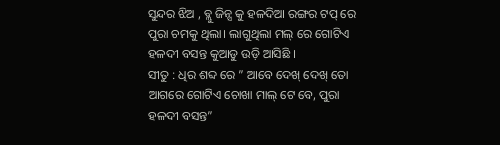ସୁନ୍ଦର ଝିଅ , ବ୍ଲୁ ଜିନ୍ସ କୁ ହଳଦିଆ ରଙ୍ଗର ଟପ୍ ରେ ପୁରା ଚମକୁ ଥିଲା। ଲାଗୁଥିଲା ମଲ୍ ରେ ଗୋଟିଏ ହଳଦୀ ବସନ୍ତ କୁଆଡୁ ଉଡ଼ି ଆସିଛି ।
ସୀତୁ : ଧିର ଶବ୍ଦ ରେ ” ଆବେ ଦେଖ୍ ଦେଖ୍ ତୋ ଆଗରେ ଗୋଟିଏ ଚୋଖା ମାଲ୍ ଟେ ବେ, ପୁରା ହଳଦୀ ବସନ୍ତ”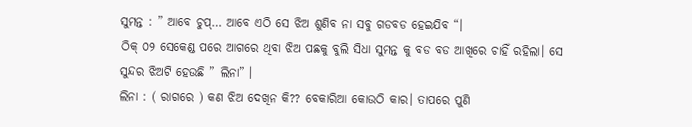ସୁମନ୍ତ : ” ଆବେ ଚୁପ୍… ଆବେ ଏଠି ସେ ଝିଅ ଶୁଣିବ ନା ସବୁ ଗଡବଡ ହେଇଯିବ “।
ଠିକ୍ ୦୨ ସେକେଣ୍ଡ ପରେ ଆଗରେ ଥିବା ଝିଅ ପଛକୁ ବୁଲି ସିଧା ସୁମନ୍ତ କୁ ବଡ ବଡ ଆଖିରେ ଚାହିଁ ରହିଲା। ସେ ସୁନ୍ଦର ଝିଅଟି ହେଉଛି ” ଲିନା” ।
ଲିନା : ( ରାଗରେ ) କଣ ଝିଅ ଦେଖିନ କି?? ବେକାରିଆ କୋଉଠି କାର। ତାପରେ ପୁଣି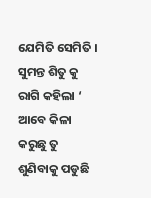ଯେମିତି ସେମିତି । ସୁମନ୍ତ ଶିତୁ କୁ ରାଗି କହିଲା ‘ ଆବେ କିଳା କରୁଛୁ ତୁ ଶୁଣିବାକୁ ପଡୁଛି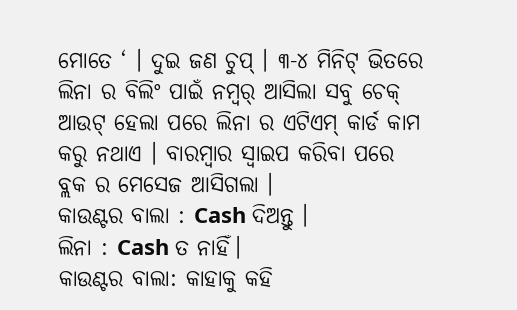ମୋତେ ‘ । ଦୁଇ ଜଣ ଚୁପ୍ । ୩-୪ ମିନିଟ୍ ଭିତରେ ଲିନା ର ବିଲିଂ ପାଇଁ ନମ୍ବର୍ ଆସିଲା ସବୁ ଚେକ୍ ଆଉଟ୍ ହେଲା ପରେ ଲିନା ର ଏଟିଏମ୍ କାର୍ଡ କାମ କରୁ ନଥାଏ । ବାରମ୍ବାର ସ୍ୱାଇପ କରିବା ପରେ ବ୍ଲକ ର ମେସେଜ ଆସିଗଲା ।
କାଉଣ୍ଟର ବାଲା : Cash ଦିଅନ୍ତୁ ।
ଲିନା : Cash ତ ନାହିଁ।
କାଉଣ୍ଟର ବାଲା: କାହାକୁ କହି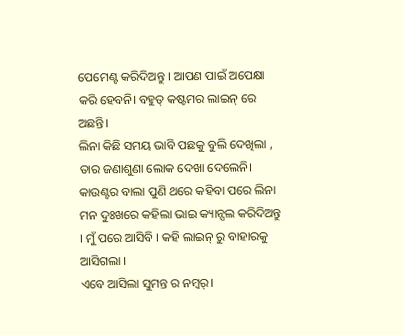ପେମେଣ୍ଟ କରିଦିଅନ୍ତୁ । ଆପଣ ପାଇଁ ଅପେକ୍ଷା କରି ହେବନି। ବହୁତ୍ କଷ୍ଟମର ଲାଇନ୍ ରେ ଅଛନ୍ତି।
ଲିନା କିଛି ସମୟ ଭାବି ପଛକୁ ବୁଲି ଦେଖିଲା , ତାର ଜଣାଶୁଣା ଲୋକ ଦେଖା ଦେଲେନି।
କାଉଣ୍ଟର ବାଲା ପୁଣି ଥରେ କହିବା ପରେ ଲିନା ମନ ଦୁଃଖରେ କହିଲା ଭାଇ କ୍ୟାନ୍ସଲ କରିଦିଅନ୍ତୁ । ମୁଁ ପରେ ଆସିବି । କହି ଲାଇନ୍ ରୁ ବାହାରକୁ ଆସିଗଲା ।
ଏବେ ଆସିଲା ସୁମନ୍ତ ର ନମ୍ବର୍।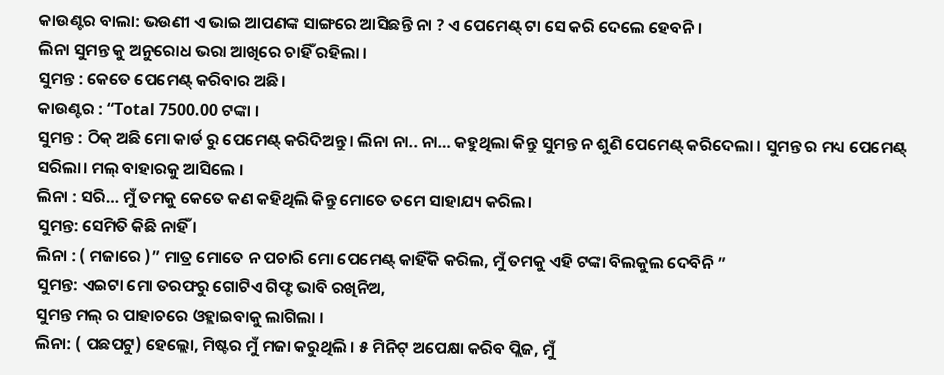କାଉଣ୍ଟର ବାଲା: ଭଉଣୀ ଏ ଭାଇ ଆପଣଙ୍କ ସାଙ୍ଗରେ ଆସିଛନ୍ତି ନା ? ଏ ପେମେଣ୍ଟ୍ ଟା ସେ କରି ଦେଲେ ହେବନି।
ଲିନା ସୁମନ୍ତ କୁ ଅନୁରୋଧ ଭରା ଆଖିରେ ଚାହିଁ ରହିଲା ।
ସୁମନ୍ତ : କେତେ ପେମେଣ୍ଟ୍ କରିବାର ଅଛି।
କାଉଣ୍ଟର : “Total 7500.00 ଟଙ୍କା ।
ସୁମନ୍ତ : ଠିକ୍ ଅଛି ମୋ କାର୍ଡ ରୁ ପେମେଣ୍ଟ୍ କରିଦିଅନ୍ତୁ। ଲିନା ନା.. ନା… କହୁଥିଲା କିନ୍ତୁ ସୁମନ୍ତ ନ ଶୁଣି ପେମେଣ୍ଟ୍ କରିଦେଲା । ସୁମନ୍ତ ର ମଧ୍ୟ ପେମେଣ୍ଟ୍ ସରିଲା। ମଲ୍ ବାହାରକୁ ଆସିଲେ ।
ଲିନା : ସରି… ମୁଁ ତମକୁ କେତେ କଣ କହିଥିଲି କିନ୍ତୁ ମୋତେ ତମେ ସାହାଯ୍ୟ କରିଲ।
ସୁମନ୍ତ: ସେମିତି କିଛି ନାହିଁ ।
ଲିନା : ( ମଜାରେ )” ମାତ୍ର ମୋତେ ନ ପଚାରି ମୋ ପେମେଣ୍ଟ୍ କାହିଁକି କରିଲ, ମୁଁ ତମକୁ ଏହି ଟଙ୍କା ବିଲକୁଲ ଦେବିନି ”
ସୁମନ୍ତ: ଏଇଟା ମୋ ତରଫରୁ ଗୋଟିଏ ଗିଫ୍ଟ ଭାବି ରଖିନିଅ,
ସୁମନ୍ତ ମଲ୍ ର ପାହାଚରେ ଓହ୍ଲାଇବାକୁ ଲାଗିଲା ।
ଲିନା: ( ପଛପଟୁ) ହେଲ୍ଲୋ, ମିଷ୍ଟର ମୁଁ ମଜା କରୁଥିଲି । ୫ ମିନିଟ୍ ଅପେକ୍ଷା କରିବ ପ୍ଲିଜ, ମୁଁ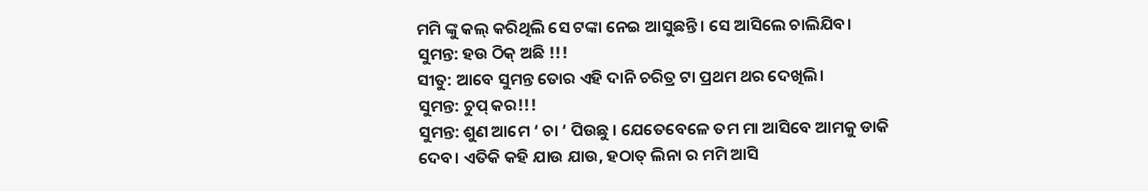ମମି ଙ୍କୁ କଲ୍ କରିଥିଲି ସେ ଟଙ୍କା ନେଇ ଆସୁଛନ୍ତି । ସେ ଆସିଲେ ଚାଲିଯିବ।
ସୁମନ୍ତ: ହଉ ଠିକ୍ ଅଛି !!!
ସୀତୁ: ଆବେ ସୁମନ୍ତ ତୋର ଏହି ଦାନି ଚରିତ୍ର ଟା ପ୍ରଥମ ଥର ଦେଖିଲି।
ସୁମନ୍ତ: ଚୁପ୍ କର!!!
ସୁମନ୍ତ: ଶୁଣ ଆମେ ‘ ଚା ‘ ପିଉଛୁ । ଯେତେବେଳେ ତମ ମା ଆସିବେ ଆମକୁ ଡାକି ଦେବ। ଏତିକି କହି ଯାଉ ଯାଉ, ହଠାତ୍ ଲିନା ର ମମି ଆସି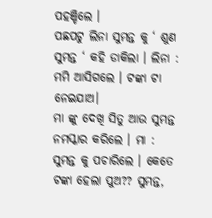ପହଞ୍ଚିଲେ ।
ପଛପଟୁ ଲିନା ସୁମନ୍ତ କୁ ‘ ଶୁଣ ସୁମନ୍ତ ‘ କହି ଡାକିଲା । ଲିନା : ମମି ଆସିଗଲେ । ଟଙ୍କା ଟା ନେଇଯାଅ।
ମା ଙ୍କୁ ଦେଖି ସିତୁ ଆଉ ସୁମନ୍ତ ନମସ୍କାର କରିଲେ । ମା : ସୁମନ୍ତ କୁ ପଚାରିଲେ । କେତେ ଟଙ୍କା ହେଲା ପୁଅ?? ସୁମନ୍ତ,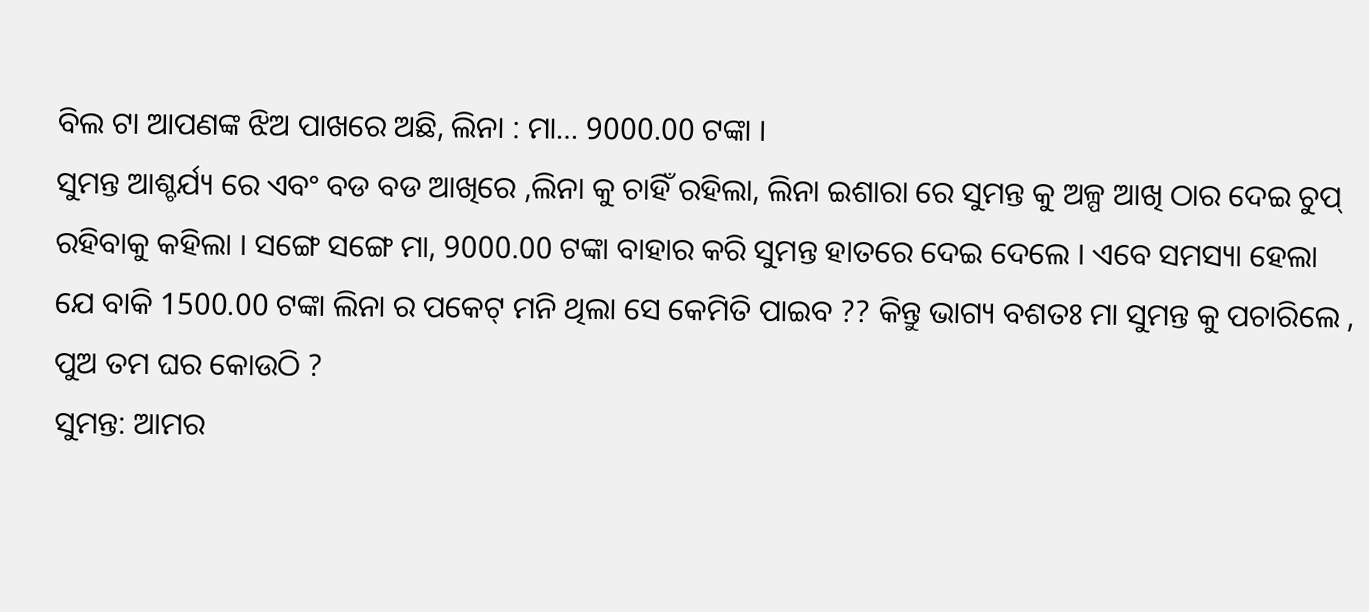ବିଲ ଟା ଆପଣଙ୍କ ଝିଅ ପାଖରେ ଅଛି, ଲିନା : ମା… 9000.00 ଟଙ୍କା ।
ସୁମନ୍ତ ଆଶ୍ଚର୍ଯ୍ୟ ରେ ଏବଂ ବଡ ବଡ ଆଖିରେ ,ଲିନା କୁ ଚାହିଁ ରହିଲା, ଲିନା ଇଶାରା ରେ ସୁମନ୍ତ କୁ ଅଳ୍ପ ଆଖି ଠାର ଦେଇ ଚୁପ୍ ରହିବାକୁ କହିଲା । ସଙ୍ଗେ ସଙ୍ଗେ ମା, 9000.00 ଟଙ୍କା ବାହାର କରି ସୁମନ୍ତ ହାତରେ ଦେଇ ଦେଲେ । ଏବେ ସମସ୍ୟା ହେଲା ଯେ ବାକି 1500.00 ଟଙ୍କା ଲିନା ର ପକେଟ୍ ମନି ଥିଲା ସେ କେମିତି ପାଇବ ?? କିନ୍ତୁ ଭାଗ୍ୟ ବଶତଃ ମା ସୁମନ୍ତ କୁ ପଚାରିଲେ , ପୁଅ ତମ ଘର କୋଉଠି ?
ସୁମନ୍ତ: ଆମର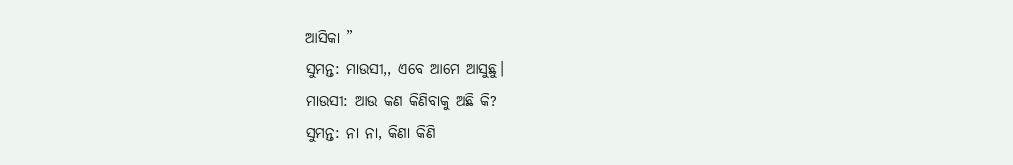ଆସିକା ”
ସୁମନ୍ତ: ମାଉସୀ,, ଏବେ ଆମେ ଆସୁଛୁ।
ମାଉସୀ: ଆଉ କଣ କିଣିବାକୁ ଅଛି କି?
ସୁମନ୍ତ: ନା ନା, କିଣା କିଣି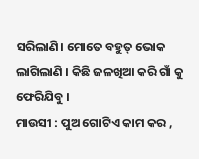ସରିଲାଣି। ମୋତେ ବହୁତ୍ ଭୋକ ଲାଗିଲାଣି । କିଛି ଜଳଖିଆ କରି ଗାଁ କୁ ଫେରିଯିବୁ ।
ମାଉସୀ : ପୁଅ ଗୋଟିଏ କାମ କର ,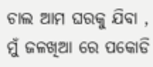ଚାଲ ଆମ ଘରକୁ ଯିବା , ମୁଁ ଜଳଖିଆ ରେ ପକୋଡି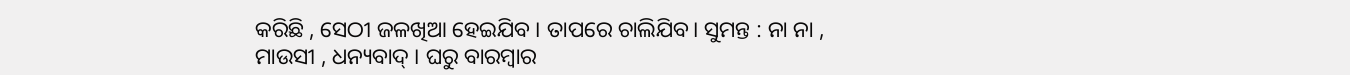କରିଛି , ସେଠୀ ଜଳଖିଆ ହେଇଯିବ । ତାପରେ ଚାଲିଯିବ। ସୁମନ୍ତ : ନା ନା , ମାଉସୀ , ଧନ୍ୟବାଦ୍ । ଘରୁ ବାରମ୍ବାର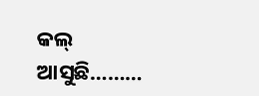କଲ୍ ଆସୁଛି………